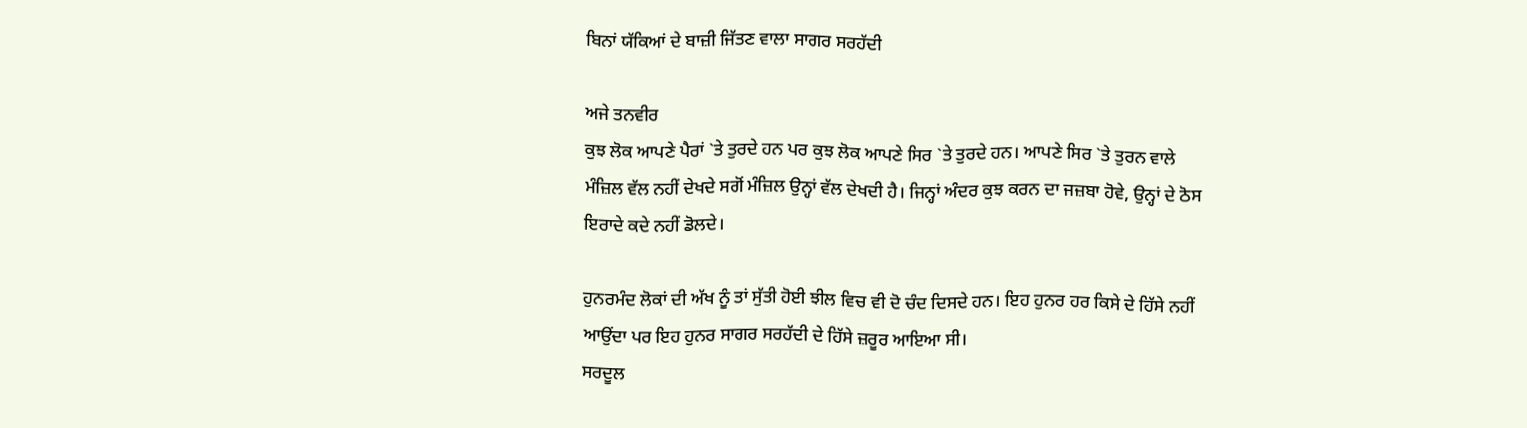ਬਿਨਾਂ ਯੱਕਿਆਂ ਦੇ ਬਾਜ਼ੀ ਜਿੱਤਣ ਵਾਲਾ ਸਾਗਰ ਸਰਹੱਦੀ

ਅਜੇ ਤਨਵੀਰ
ਕੁਝ ਲੋਕ ਆਪਣੇ ਪੈਰਾਂ `ਤੇ ਤੁਰਦੇ ਹਨ ਪਰ ਕੁਝ ਲੋਕ ਆਪਣੇ ਸਿਰ `ਤੇ ਤੁਰਦੇ ਹਨ। ਆਪਣੇ ਸਿਰ `ਤੇ ਤੁਰਨ ਵਾਲੇ ਮੰਜ਼ਿਲ ਵੱਲ ਨਹੀਂ ਦੇਖਦੇ ਸਗੋਂ ਮੰਜ਼ਿਲ ਉਨ੍ਹਾਂ ਵੱਲ ਦੇਖਦੀ ਹੈ। ਜਿਨ੍ਹਾਂ ਅੰਦਰ ਕੁਝ ਕਰਨ ਦਾ ਜਜ਼ਬਾ ਹੋਵੇ, ਉਨ੍ਹਾਂ ਦੇ ਠੋਸ ਇਰਾਦੇ ਕਦੇ ਨਹੀਂ ਡੋਲਦੇ।

ਹੁਨਰਮੰਦ ਲੋਕਾਂ ਦੀ ਅੱਖ ਨੂੰ ਤਾਂ ਸੁੱਤੀ ਹੋਈ ਝੀਲ ਵਿਚ ਵੀ ਦੋ ਚੰਦ ਦਿਸਦੇ ਹਨ। ਇਹ ਹੁਨਰ ਹਰ ਕਿਸੇ ਦੇ ਹਿੱਸੇ ਨਹੀਂ ਆਉਂਦਾ ਪਰ ਇਹ ਹੁਨਰ ਸਾਗਰ ਸਰਹੱਦੀ ਦੇ ਹਿੱਸੇ ਜ਼ਰੂਰ ਆਇਆ ਸੀ।
ਸਰਦੂਲ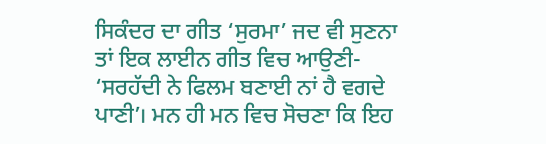ਸਿਕੰਦਰ ਦਾ ਗੀਤ ‘ਸੁਰਮਾ’ ਜਦ ਵੀ ਸੁਣਨਾ ਤਾਂ ਇਕ ਲਾਈਨ ਗੀਤ ਵਿਚ ਆਉਣੀ- ‘ਸਰਹੱਦੀ ਨੇ ਫਿਲਮ ਬਣਾਈ ਨਾਂ ਹੈ ਵਗਦੇ ਪਾਣੀ’। ਮਨ ਹੀ ਮਨ ਵਿਚ ਸੋਚਣਾ ਕਿ ਇਹ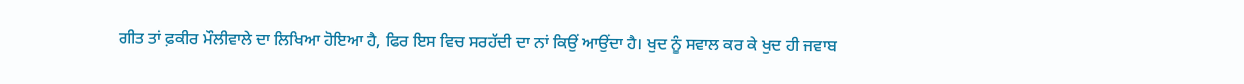ਗੀਤ ਤਾਂ ਫ਼ਕੀਰ ਮੌਲੀਵਾਲੇ ਦਾ ਲਿਖਿਆ ਹੋਇਆ ਹੈ, ਫਿਰ ਇਸ ਵਿਚ ਸਰਹੱਦੀ ਦਾ ਨਾਂ ਕਿਉਂ ਆਉਂਦਾ ਹੈ। ਖੁਦ ਨੂੰ ਸਵਾਲ ਕਰ ਕੇ ਖੁਦ ਹੀ ਜਵਾਬ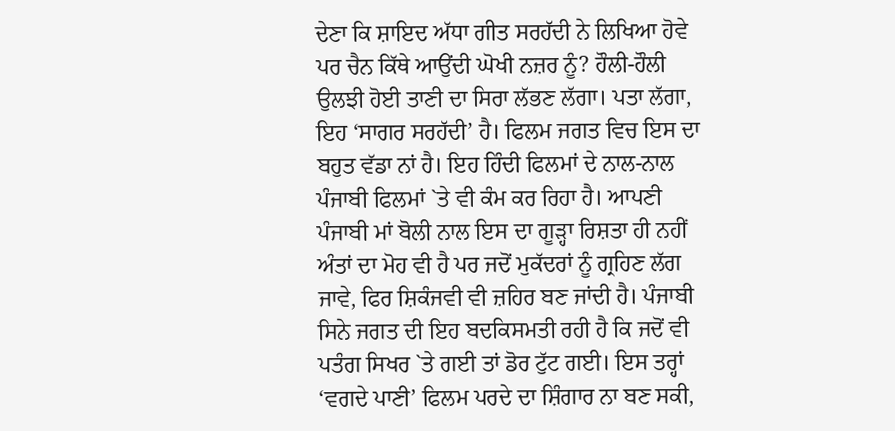ਦੇਣਾ ਕਿ ਸ਼ਾਇਦ ਅੱਧਾ ਗੀਤ ਸਰਹੱਦੀ ਨੇ ਲਿਖਿਆ ਹੋਵੇ ਪਰ ਚੈਨ ਕਿੱਥੇ ਆਉਂਦੀ ਘੋਖੀ ਨਜ਼ਰ ਨੂੰ? ਹੌਲੀ-ਹੌਲੀ ਉਲਝੀ ਹੋਈ ਤਾਣੀ ਦਾ ਸਿਰਾ ਲੱਭਣ ਲੱਗਾ। ਪਤਾ ਲੱਗਾ, ਇਹ ‘ਸਾਗਰ ਸਰਹੱਦੀ’ ਹੈ। ਫਿਲਮ ਜਗਤ ਵਿਚ ਇਸ ਦਾ ਬਹੁਤ ਵੱਡਾ ਨਾਂ ਹੈ। ਇਹ ਹਿੰਦੀ ਫਿਲਮਾਂ ਦੇ ਨਾਲ-ਨਾਲ ਪੰਜਾਬੀ ਫਿਲਮਾਂ `ਤੇ ਵੀ ਕੰਮ ਕਰ ਰਿਹਾ ਹੈ। ਆਪਣੀ ਪੰਜਾਬੀ ਮਾਂ ਬੋਲੀ ਨਾਲ ਇਸ ਦਾ ਗੂੜ੍ਹਾ ਰਿਸ਼ਤਾ ਹੀ ਨਹੀਂ ਅੰਤਾਂ ਦਾ ਮੋਹ ਵੀ ਹੈ ਪਰ ਜਦੋਂ ਮੁਕੱਦਰਾਂ ਨੂੰ ਗ੍ਰਹਿਣ ਲੱਗ ਜਾਵੇ, ਫਿਰ ਸ਼ਿਕੰਜਵੀ ਵੀ ਜ਼ਹਿਰ ਬਣ ਜਾਂਦੀ ਹੈ। ਪੰਜਾਬੀ ਸਿਨੇ ਜਗਤ ਦੀ ਇਹ ਬਦਕਿਸਮਤੀ ਰਹੀ ਹੈ ਕਿ ਜਦੋਂ ਵੀ ਪਤੰਗ ਸਿਖਰ `ਤੇ ਗਈ ਤਾਂ ਡੋਰ ਟੁੱਟ ਗਈ। ਇਸ ਤਰ੍ਹਾਂ ‘ਵਗਦੇ ਪਾਣੀ’ ਫਿਲਮ ਪਰਦੇ ਦਾ ਸ਼ਿੰਗਾਰ ਨਾ ਬਣ ਸਕੀ,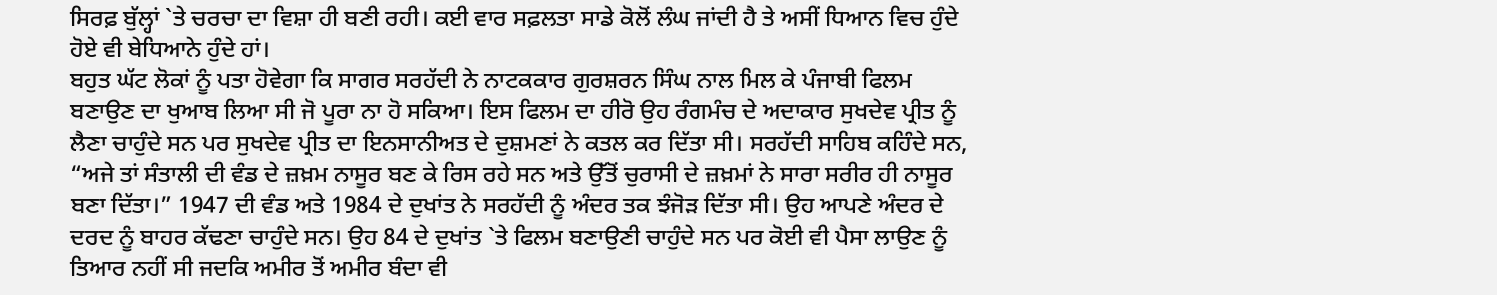ਸਿਰਫ਼ ਬੁੱਲ੍ਹਾਂ `ਤੇ ਚਰਚਾ ਦਾ ਵਿਸ਼ਾ ਹੀ ਬਣੀ ਰਹੀ। ਕਈ ਵਾਰ ਸਫ਼ਲਤਾ ਸਾਡੇ ਕੋਲੋਂ ਲੰਘ ਜਾਂਦੀ ਹੈ ਤੇ ਅਸੀਂ ਧਿਆਨ ਵਿਚ ਹੁੰਦੇ ਹੋਏ ਵੀ ਬੇਧਿਆਨੇ ਹੁੰਦੇ ਹਾਂ।
ਬਹੁਤ ਘੱਟ ਲੋਕਾਂ ਨੂੰ ਪਤਾ ਹੋਵੇਗਾ ਕਿ ਸਾਗਰ ਸਰਹੱਦੀ ਨੇ ਨਾਟਕਕਾਰ ਗੁਰਸ਼ਰਨ ਸਿੰਘ ਨਾਲ ਮਿਲ ਕੇ ਪੰਜਾਬੀ ਫਿਲਮ ਬਣਾਉਣ ਦਾ ਖੁਆਬ ਲਿਆ ਸੀ ਜੋ ਪੂਰਾ ਨਾ ਹੋ ਸਕਿਆ। ਇਸ ਫਿਲਮ ਦਾ ਹੀਰੋ ਉਹ ਰੰਗਮੰਚ ਦੇ ਅਦਾਕਾਰ ਸੁਖਦੇਵ ਪ੍ਰੀਤ ਨੂੰ ਲੈਣਾ ਚਾਹੁੰਦੇ ਸਨ ਪਰ ਸੁਖਦੇਵ ਪ੍ਰੀਤ ਦਾ ਇਨਸਾਨੀਅਤ ਦੇ ਦੁਸ਼ਮਣਾਂ ਨੇ ਕਤਲ ਕਰ ਦਿੱਤਾ ਸੀ। ਸਰਹੱਦੀ ਸਾਹਿਬ ਕਹਿੰਦੇ ਸਨ, “ਅਜੇ ਤਾਂ ਸੰਤਾਲੀ ਦੀ ਵੰਡ ਦੇ ਜ਼ਖ਼ਮ ਨਾਸੂਰ ਬਣ ਕੇ ਰਿਸ ਰਹੇ ਸਨ ਅਤੇ ਉੱਤੋਂ ਚੁਰਾਸੀ ਦੇ ਜ਼ਖ਼ਮਾਂ ਨੇ ਸਾਰਾ ਸਰੀਰ ਹੀ ਨਾਸੂਰ ਬਣਾ ਦਿੱਤਾ।” 1947 ਦੀ ਵੰਡ ਅਤੇ 1984 ਦੇ ਦੁਖਾਂਤ ਨੇ ਸਰਹੱਦੀ ਨੂੰ ਅੰਦਰ ਤਕ ਝੰਜੋੜ ਦਿੱਤਾ ਸੀ। ਉਹ ਆਪਣੇ ਅੰਦਰ ਦੇ ਦਰਦ ਨੂੰ ਬਾਹਰ ਕੱਢਣਾ ਚਾਹੁੰਦੇ ਸਨ। ਉਹ 84 ਦੇ ਦੁਖਾਂਤ `ਤੇ ਫਿਲਮ ਬਣਾਉਣੀ ਚਾਹੁੰਦੇ ਸਨ ਪਰ ਕੋਈ ਵੀ ਪੈਸਾ ਲਾਉਣ ਨੂੰ ਤਿਆਰ ਨਹੀਂ ਸੀ ਜਦਕਿ ਅਮੀਰ ਤੋਂ ਅਮੀਰ ਬੰਦਾ ਵੀ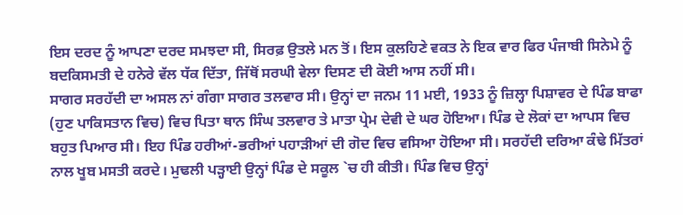ਇਸ ਦਰਦ ਨੂੰ ਆਪਣਾ ਦਰਦ ਸਮਝਦਾ ਸੀ, ਸਿਰਫ਼ ਉਤਲੇ ਮਨ ਤੋਂ। ਇਸ ਕੁਲਹਿਣੇ ਵਕਤ ਨੇ ਇਕ ਵਾਰ ਫਿਰ ਪੰਜਾਬੀ ਸਿਨੇਮੇ ਨੂੰ ਬਦਕਿਸਮਤੀ ਦੇ ਹਨੇਰੇ ਵੱਲ ਧੱਕ ਦਿੱਤਾ, ਜਿੱਥੋਂ ਸਰਘੀ ਵੇਲਾ ਦਿਸਣ ਦੀ ਕੋਈ ਆਸ ਨਹੀਂ ਸੀ।
ਸਾਗਰ ਸਰਹੱਦੀ ਦਾ ਅਸਲ ਨਾਂ ਗੰਗਾ ਸਾਗਰ ਤਲਵਾਰ ਸੀ। ਉਨ੍ਹਾਂ ਦਾ ਜਨਮ 11 ਮਈ, 1933 ਨੂੰ ਜ਼ਿਲ੍ਹਾ ਪਿਸ਼ਾਵਰ ਦੇ ਪਿੰਡ ਬਾਫਾ (ਹੁਣ ਪਾਕਿਸਤਾਨ ਵਿਚ) ਵਿਚ ਪਿਤਾ ਥਾਨ ਸਿੰਘ ਤਲਵਾਰ ਤੇ ਮਾਤਾ ਪ੍ਰੇਮ ਦੇਵੀ ਦੇ ਘਰ ਹੋਇਆ। ਪਿੰਡ ਦੇ ਲੋਕਾਂ ਦਾ ਆਪਸ ਵਿਚ ਬਹੁਤ ਪਿਆਰ ਸੀ। ਇਹ ਪਿੰਡ ਹਰੀਆਂ-ਭਰੀਆਂ ਪਹਾੜੀਆਂ ਦੀ ਗੋਦ ਵਿਚ ਵਸਿਆ ਹੋਇਆ ਸੀ। ਸਰਹੱਦੀ ਦਰਿਆ ਕੰਢੇ ਮਿੱਤਰਾਂ ਨਾਲ ਖੂਬ ਮਸਤੀ ਕਰਦੇ। ਮੁਢਲੀ ਪੜ੍ਹਾਈ ਉਨ੍ਹਾਂ ਪਿੰਡ ਦੇ ਸਕੂਲ `ਚ ਹੀ ਕੀਤੀ। ਪਿੰਡ ਵਿਚ ਉਨ੍ਹਾਂ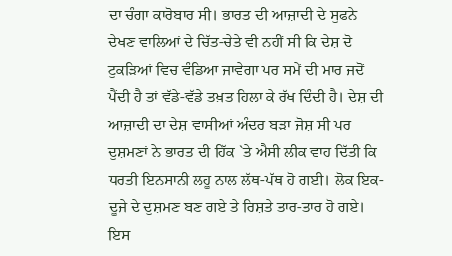ਦਾ ਚੰਗਾ ਕਾਰੋਬਾਰ ਸੀ। ਭਾਰਤ ਦੀ ਆਜ਼ਾਦੀ ਦੇ ਸੁਫਨੇ ਦੇਖਣ ਵਾਲਿਆਂ ਦੇ ਚਿੱਤ-ਚੇਤੇ ਵੀ ਨਹੀਂ ਸੀ ਕਿ ਦੇਸ਼ ਦੋ ਟੁਕੜਿਆਂ ਵਿਚ ਵੰਡਿਆ ਜਾਵੇਗਾ ਪਰ ਸਮੇਂ ਦੀ ਮਾਰ ਜਦੋਂ ਪੈਂਦੀ ਹੈ ਤਾਂ ਵੱਡੇ-ਵੱਡੇ ਤਖ਼ਤ ਹਿਲਾ ਕੇ ਰੱਖ ਦਿੰਦੀ ਹੈ। ਦੇਸ਼ ਦੀ ਆਜ਼ਾਦੀ ਦਾ ਦੇਸ਼ ਵਾਸੀਆਂ ਅੰਦਰ ਬੜਾ ਜੋਸ਼ ਸੀ ਪਰ ਦੁਸ਼ਮਣਾਂ ਨੇ ਭਾਰਤ ਦੀ ਹਿੱਕ `ਤੇ ਐਸੀ ਲੀਕ ਵਾਹ ਦਿੱਤੀ ਕਿ ਧਰਤੀ ਇਨਸਾਨੀ ਲਹੂ ਨਾਲ ਲੱਥ-ਪੱਥ ਹੋ ਗਈ। ਲੋਕ ਇਕ-ਦੂਜੇ ਦੇ ਦੁਸ਼ਮਣ ਬਣ ਗਏ ਤੇ ਰਿਸ਼ਤੇ ਤਾਰ-ਤਾਰ ਹੋ ਗਏ। ਇਸ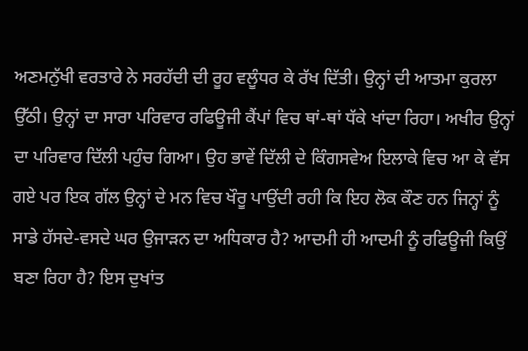ਅਣਮਨੁੱਖੀ ਵਰਤਾਰੇ ਨੇ ਸਰਹੱਦੀ ਦੀ ਰੂਹ ਵਲੂੰਧਰ ਕੇ ਰੱਖ ਦਿੱਤੀ। ਉਨ੍ਹਾਂ ਦੀ ਆਤਮਾ ਕੁਰਲਾ ਉੱਠੀ। ਉਨ੍ਹਾਂ ਦਾ ਸਾਰਾ ਪਰਿਵਾਰ ਰਫਿਊਜੀ ਕੈਂਪਾਂ ਵਿਚ ਥਾਂ-ਥਾਂ ਧੱਕੇ ਖਾਂਦਾ ਰਿਹਾ। ਅਖੀਰ ਉਨ੍ਹਾਂ ਦਾ ਪਰਿਵਾਰ ਦਿੱਲੀ ਪਹੁੰਚ ਗਿਆ। ਉਹ ਭਾਵੇਂ ਦਿੱਲੀ ਦੇ ਕਿੰਗਸਵੇਅ ਇਲਾਕੇ ਵਿਚ ਆ ਕੇ ਵੱਸ ਗਏ ਪਰ ਇਕ ਗੱਲ ਉਨ੍ਹਾਂ ਦੇ ਮਨ ਵਿਚ ਖੌਰੂ ਪਾਉਂਦੀ ਰਹੀ ਕਿ ਇਹ ਲੋਕ ਕੌਣ ਹਨ ਜਿਨ੍ਹਾਂ ਨੂੰ ਸਾਡੇ ਹੱਸਦੇ-ਵਸਦੇ ਘਰ ਉਜਾੜਨ ਦਾ ਅਧਿਕਾਰ ਹੈ? ਆਦਮੀ ਹੀ ਆਦਮੀ ਨੂੰ ਰਫਿਊਜੀ ਕਿਉਂ ਬਣਾ ਰਿਹਾ ਹੈ? ਇਸ ਦੁਖਾਂਤ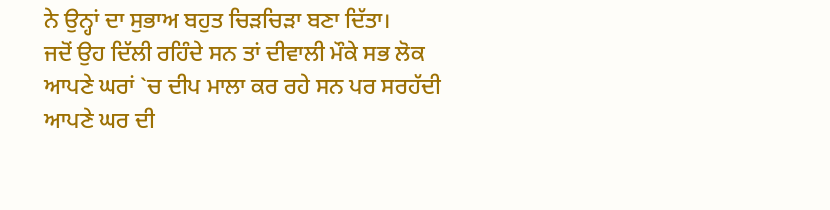ਨੇ ਉਨ੍ਹਾਂ ਦਾ ਸੁਭਾਅ ਬਹੁਤ ਚਿੜਚਿੜਾ ਬਣਾ ਦਿੱਤਾ।
ਜਦੋਂ ਉਹ ਦਿੱਲੀ ਰਹਿੰਦੇ ਸਨ ਤਾਂ ਦੀਵਾਲੀ ਮੌਕੇ ਸਭ ਲੋਕ ਆਪਣੇ ਘਰਾਂ `ਚ ਦੀਪ ਮਾਲਾ ਕਰ ਰਹੇ ਸਨ ਪਰ ਸਰਹੱਦੀ ਆਪਣੇ ਘਰ ਦੀ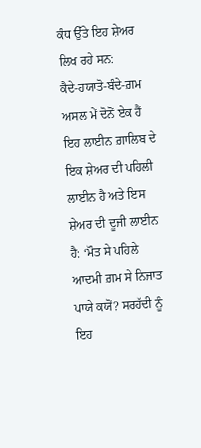ਕੰਧ ਉੱਤੇ ਇਹ ਸ਼ੇਅਰ ਲਿਖ ਰਹੇ ਸਨ:
ਕੈਦੇ-ਹਯਾਤੋ-ਬੰਦੇ-ਗ਼ਮ ਅਸਲ ਮੇਂ ਦੋਨੋਂ ਏਕ ਹੈਂ
ਇਹ ਲਾਈਨ ਗ਼ਾਲਿਬ ਦੇ ਇਕ ਸ਼ੇਅਰ ਦੀ ਪਹਿਲੀ ਲਾਈਨ ਹੈ ਅਤੇ ਇਸ ਸ਼ੇਅਰ ਦੀ ਦੂਜੀ ਲਾਈਨ ਹੈ: ‘ਮੌਤ ਸੇ ਪਹਿਲੇ ਆਦਮੀ ਗ਼ਮ ਸੇ ਨਿਜਾਤ ਪਾਯੇ ਕਯੋਂ? ਸਰਹੱਦੀ ਨੂੰ ਇਹ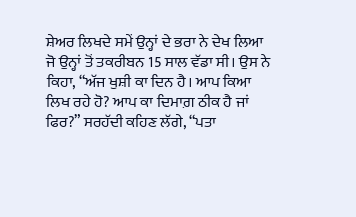ਸ਼ੇਅਰ ਲਿਖਦੇ ਸਮੇਂ ਉਨ੍ਹਾਂ ਦੇ ਭਰਾ ਨੇ ਦੇਖ ਲਿਆ ਜੋ ਉਨ੍ਹਾਂ ਤੋਂ ਤਕਰੀਬਨ 15 ਸਾਲ ਵੱਡਾ ਸੀ। ਉਸ ਨੇ ਕਿਹਾ, “ਅੱਜ ਖੁਸ਼ੀ ਕਾ ਦਿਨ ਹੈ। ਆਪ ਕਿਆ ਲਿਖ ਰਹੇ ਹੋ? ਆਪ ਕਾ ਦਿਮਾਗ਼ ਠੀਕ ਹੈ ਜਾਂ ਫਿਰ?” ਸਰਹੱਦੀ ਕਹਿਣ ਲੱਗੇ, “ਪਤਾ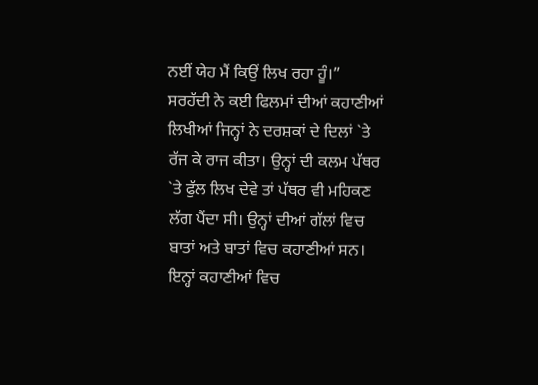ਨਈਂ ਯੇਹ ਮੈਂ ਕਿਉਂ ਲਿਖ ਰਹਾ ਹੂੰ।”
ਸਰਹੱਦੀ ਨੇ ਕਈ ਫਿਲਮਾਂ ਦੀਆਂ ਕਹਾਣੀਆਂ ਲਿਖੀਆਂ ਜਿਨ੍ਹਾਂ ਨੇ ਦਰਸ਼ਕਾਂ ਦੇ ਦਿਲਾਂ `ਤੇ ਰੱਜ ਕੇ ਰਾਜ ਕੀਤਾ। ਉਨ੍ਹਾਂ ਦੀ ਕਲਮ ਪੱਥਰ `ਤੇ ਫੁੱਲ ਲਿਖ ਦੇਵੇ ਤਾਂ ਪੱਥਰ ਵੀ ਮਹਿਕਣ ਲੱਗ ਪੈਂਦਾ ਸੀ। ਉਨ੍ਹਾਂ ਦੀਆਂ ਗੱਲਾਂ ਵਿਚ ਬਾਤਾਂ ਅਤੇ ਬਾਤਾਂ ਵਿਚ ਕਹਾਣੀਆਂ ਸਨ। ਇਨ੍ਹਾਂ ਕਹਾਣੀਆਂ ਵਿਚ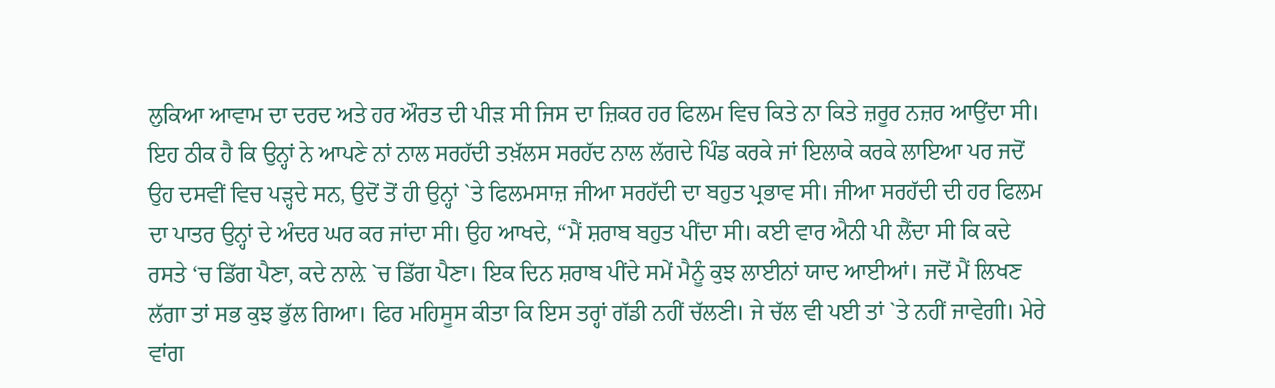ਲੁਕਿਆ ਆਵਾਮ ਦਾ ਦਰਦ ਅਤੇ ਹਰ ਔਰਤ ਦੀ ਪੀੜ ਸੀ ਜਿਸ ਦਾ ਜ਼ਿਕਰ ਹਰ ਫਿਲਮ ਵਿਚ ਕਿਤੇ ਨਾ ਕਿਤੇ ਜ਼ਰੂਰ ਨਜ਼ਰ ਆਉਂਦਾ ਸੀ।
ਇਹ ਠੀਕ ਹੈ ਕਿ ਉਨ੍ਹਾਂ ਨੇ ਆਪਣੇ ਨਾਂ ਨਾਲ ਸਰਹੱਦੀ ਤਖ਼ੱਲਸ ਸਰਹੱਦ ਨਾਲ ਲੱਗਦੇ ਪਿੰਡ ਕਰਕੇ ਜਾਂ ਇਲਾਕੇ ਕਰਕੇ ਲਾਇਆ ਪਰ ਜਦੋਂ ਉਹ ਦਸਵੀਂ ਵਿਚ ਪੜ੍ਹਦੇ ਸਨ, ਉਦੋਂ ਤੋਂ ਹੀ ਉਨ੍ਹਾਂ `ਤੇ ਫਿਲਮਸਾਜ਼ ਜੀਆ ਸਰਹੱਦੀ ਦਾ ਬਹੁਤ ਪ੍ਰਭਾਵ ਸੀ। ਜੀਆ ਸਰਹੱਦੀ ਦੀ ਹਰ ਫਿਲਮ ਦਾ ਪਾਤਰ ਉਨ੍ਹਾਂ ਦੇ ਅੰਦਰ ਘਰ ਕਰ ਜਾਂਦਾ ਸੀ। ਉਹ ਆਖਦੇ, “ਮੈਂ ਸ਼ਰਾਬ ਬਹੁਤ ਪੀਂਦਾ ਸੀ। ਕਈ ਵਾਰ ਐਨੀ ਪੀ ਲੈਂਦਾ ਸੀ ਕਿ ਕਦੇ ਰਸਤੇ ‘ਚ ਡਿੱਗ ਪੈਣਾ, ਕਦੇ ਨਾਲ਼ੇ `ਚ ਡਿੱਗ ਪੈਣਾ। ਇਕ ਦਿਨ ਸ਼ਰਾਬ ਪੀਂਦੇ ਸਮੇਂ ਮੈਨੂੰ ਕੁਝ ਲਾਈਨਾਂ ਯਾਦ ਆਈਆਂ। ਜਦੋਂ ਮੈਂ ਲਿਖਣ ਲੱਗਾ ਤਾਂ ਸਭ ਕੁਝ ਭੁੱਲ ਗਿਆ। ਫਿਰ ਮਹਿਸੂਸ ਕੀਤਾ ਕਿ ਇਸ ਤਰ੍ਹਾਂ ਗੱਡੀ ਨਹੀਂ ਚੱਲਣੀ। ਜੇ ਚੱਲ ਵੀ ਪਈ ਤਾਂ `ਤੇ ਨਹੀਂ ਜਾਵੇਗੀ। ਮੇਰੇ ਵਾਂਗ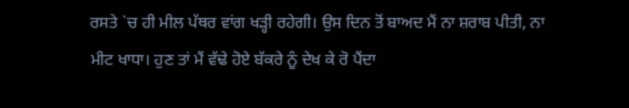ਰਸਤੇ `ਚ ਹੀ ਮੀਲ ਪੱਥਰ ਵਾਂਗ ਖੜ੍ਹੀ ਰਹੇਗੀ। ਉਸ ਦਿਨ ਤੋਂ ਬਾਅਦ ਮੈਂ ਨਾ ਸ਼ਰਾਬ ਪੀਤੀ, ਨਾ ਮੀਟ ਖਾਧਾ। ਹੁਣ ਤਾਂ ਮੈਂ ਵੱਢੇ ਹੋਏ ਬੱਕਰੇ ਨੂੰ ਦੇਖ ਕੇ ਰੋ ਪੈਂਦਾ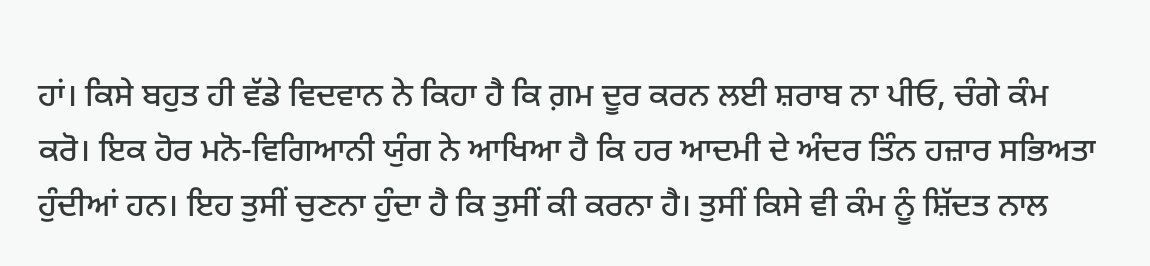ਹਾਂ। ਕਿਸੇ ਬਹੁਤ ਹੀ ਵੱਡੇ ਵਿਦਵਾਨ ਨੇ ਕਿਹਾ ਹੈ ਕਿ ਗ਼ਮ ਦੂਰ ਕਰਨ ਲਈ ਸ਼ਰਾਬ ਨਾ ਪੀਓ, ਚੰਗੇ ਕੰਮ ਕਰੋ। ਇਕ ਹੋਰ ਮਨੋ-ਵਿਗਿਆਨੀ ਯੁੰਗ ਨੇ ਆਖਿਆ ਹੈ ਕਿ ਹਰ ਆਦਮੀ ਦੇ ਅੰਦਰ ਤਿੰਨ ਹਜ਼ਾਰ ਸਭਿਅਤਾ ਹੁੰਦੀਆਂ ਹਨ। ਇਹ ਤੁਸੀਂ ਚੁਣਨਾ ਹੁੰਦਾ ਹੈ ਕਿ ਤੁਸੀਂ ਕੀ ਕਰਨਾ ਹੈ। ਤੁਸੀਂ ਕਿਸੇ ਵੀ ਕੰਮ ਨੂੰ ਸ਼ਿੱਦਤ ਨਾਲ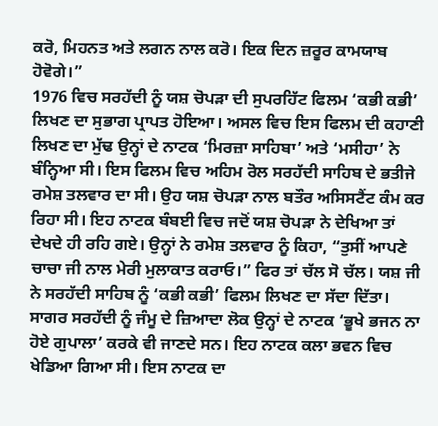ਕਰੋ, ਮਿਹਨਤ ਅਤੇ ਲਗਨ ਨਾਲ ਕਰੋ। ਇਕ ਦਿਨ ਜ਼ਰੂਰ ਕਾਮਯਾਬ ਹੋਵੋਗੇ।”
1976 ਵਿਚ ਸਰਹੱਦੀ ਨੂੰ ਯਸ਼ ਚੋਪੜਾ ਦੀ ਸੁਪਰਹਿੱਟ ਫਿਲਮ ‘ਕਭੀ ਕਭੀ’ ਲਿਖਣ ਦਾ ਸੁਭਾਗ ਪ੍ਰਾਪਤ ਹੋਇਆ। ਅਸਲ ਵਿਚ ਇਸ ਫਿਲਮ ਦੀ ਕਹਾਣੀ ਲਿਖਣ ਦਾ ਮੁੱਢ ਉਨ੍ਹਾਂ ਦੇ ਨਾਟਕ ‘ਮਿਰਜ਼ਾ ਸਾਹਿਬਾ’ ਅਤੇ ‘ਮਸੀਹਾ’ ਨੇ ਬੰਨ੍ਹਿਆ ਸੀ। ਇਸ ਫਿਲਮ ਵਿਚ ਅਹਿਮ ਰੋਲ ਸਰਹੱਦੀ ਸਾਹਿਬ ਦੇ ਭਤੀਜੇ ਰਮੇਸ਼ ਤਲਵਾਰ ਦਾ ਸੀ। ਉਹ ਯਸ਼ ਚੋਪੜਾ ਨਾਲ ਬਤੌਰ ਅਸਿਸਟੈਂਟ ਕੰਮ ਕਰ ਰਿਹਾ ਸੀ। ਇਹ ਨਾਟਕ ਬੰਬਈ ਵਿਚ ਜਦੋਂ ਯਸ਼ ਚੋਪੜਾ ਨੇ ਦੇਖਿਆ ਤਾਂ ਦੇਖਦੇ ਹੀ ਰਹਿ ਗਏ। ਉਨ੍ਹਾਂ ਨੇ ਰਮੇਸ਼ ਤਲਵਾਰ ਨੂੰ ਕਿਹਾ, “ਤੁਸੀਂ ਆਪਣੇ ਚਾਚਾ ਜੀ ਨਾਲ ਮੇਰੀ ਮੁਲਾਕਾਤ ਕਰਾਓ।” ਫਿਰ ਤਾਂ ਚੱਲ ਸੋ ਚੱਲ। ਯਸ਼ ਜੀ ਨੇ ਸਰਹੱਦੀ ਸਾਹਿਬ ਨੂੰ ‘ਕਭੀ ਕਭੀ’ ਫਿਲਮ ਲਿਖਣ ਦਾ ਸੱਦਾ ਦਿੱਤਾ।
ਸਾਗਰ ਸਰਹੱਦੀ ਨੂੰ ਜੰਮੂ ਦੇ ਜ਼ਿਆਦਾ ਲੋਕ ਉਨ੍ਹਾਂ ਦੇ ਨਾਟਕ ‘ਭੂਖੇ ਭਜਨ ਨਾ ਹੋਏ ਗੁਪਾਲਾ’ ਕਰਕੇ ਵੀ ਜਾਣਦੇ ਸਨ। ਇਹ ਨਾਟਕ ਕਲਾ ਭਵਨ ਵਿਚ ਖੇਡਿਆ ਗਿਆ ਸੀ। ਇਸ ਨਾਟਕ ਦਾ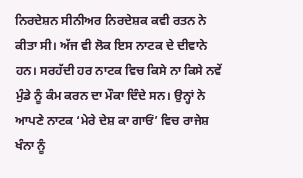ਨਿਰਦੇਸ਼ਨ ਸੀਨੀਅਰ ਨਿਰਦੇਸ਼ਕ ਕਵੀ ਰਤਨ ਨੇ ਕੀਤਾ ਸੀ। ਅੱਜ ਵੀ ਲੋਕ ਇਸ ਨਾਟਕ ਦੇ ਦੀਵਾਨੇ ਹਨ। ਸਰਹੱਦੀ ਹਰ ਨਾਟਕ ਵਿਚ ਕਿਸੇ ਨਾ ਕਿਸੇ ਨਵੇਂ ਮੁੰਡੇ ਨੂੰ ਕੰਮ ਕਰਨ ਦਾ ਮੌਕਾ ਦਿੰਦੇ ਸਨ। ਉਨ੍ਹਾਂ ਨੇ ਆਪਣੇ ਨਾਟਕ ‘ਮੇਰੇ ਦੇਸ਼ ਕਾ ਗਾਓਂ’ ਵਿਚ ਰਾਜੇਸ਼ ਖੰਨਾ ਨੂੰ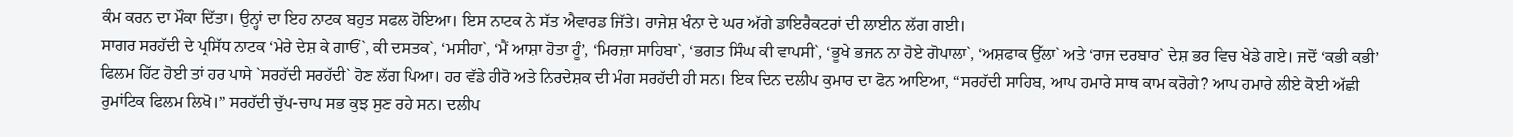ਕੰਮ ਕਰਨ ਦਾ ਮੌਕਾ ਦਿੱਤਾ। ਉਨ੍ਹਾਂ ਦਾ ਇਹ ਨਾਟਕ ਬਹੁਤ ਸਫਲ ਹੋਇਆ। ਇਸ ਨਾਟਕ ਨੇ ਸੱਤ ਐਵਾਰਡ ਜਿੱਤੇ। ਰਾਜੇਸ਼ ਖੰਨਾ ਦੇ ਘਰ ਅੱਗੇ ਡਾਇਰੈਕਟਰਾਂ ਦੀ ਲਾਈਨ ਲੱਗ ਗਈ।
ਸਾਗਰ ਸਰਹੱਦੀ ਦੇ ਪ੍ਰਸਿੱਧ ਨਾਟਕ ‘ਮੇਰੇ ਦੇਸ਼ ਕੇ ਗਾਓਂ`, ਕੀ ਦਸਤਕ`, ‘ਮਸੀਹਾ`, ‘ਮੈਂ ਆਸ਼ਾ ਹੋਤਾ ਹੂੰ’, ‘ਮਿਰਜ਼ਾ ਸਾਹਿਬਾ`, ‘ਭਗਤ ਸਿੰਘ ਕੀ ਵਾਪਸੀ`, ‘ਭੂਖੇ ਭਜਨ ਨਾ ਹੋਏ ਗੋਪਾਲਾ`, ‘ਅਸ਼ਫਾਕ ਉੱਲਾ` ਅਤੇ ‘ਰਾਜ ਦਰਬਾਰ` ਦੇਸ਼ ਭਰ ਵਿਚ ਖੇਡੇ ਗਏ। ਜਦੋਂ ‘ਕਭੀ ਕਭੀ’ ਫਿਲਮ ਹਿੱਟ ਹੋਈ ਤਾਂ ਹਰ ਪਾਸੇ `ਸਰਹੱਦੀ ਸਰਹੱਦੀ` ਹੋਣ ਲੱਗ ਪਿਆ। ਹਰ ਵੱਡੇ ਹੀਰੋ ਅਤੇ ਨਿਰਦੇਸ਼ਕ ਦੀ ਮੰਗ ਸਰਹੱਦੀ ਹੀ ਸਨ। ਇਕ ਦਿਨ ਦਲੀਪ ਕੁਮਾਰ ਦਾ ਫੋਨ ਆਇਆ, “ਸਰਹੱਦੀ ਸਾਹਿਬ, ਆਪ ਹਮਾਰੇ ਸਾਥ ਕਾਮ ਕਰੋਗੇ? ਆਪ ਹਮਾਰੇ ਲੀਏ ਕੋਈ ਅੱਛੀ ਰੁਮਾਂਟਿਕ ਫਿਲਮ ਲਿਖੋ।” ਸਰਹੱਦੀ ਚੁੱਪ-ਚਾਪ ਸਭ ਕੁਝ ਸੁਣ ਰਹੇ ਸਨ। ਦਲੀਪ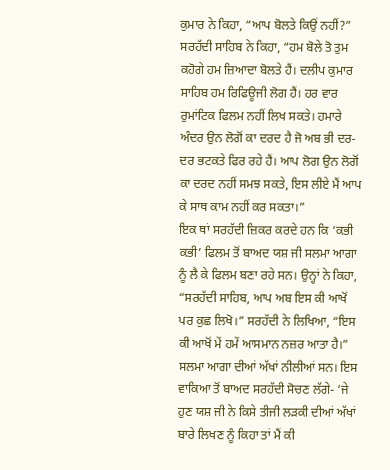ਕੁਮਾਰ ਨੇ ਕਿਹਾ, “ਆਪ ਬੋਲਤੇ ਕਿਉਂ ਨਹੀਂ?” ਸਰਹੱਦੀ ਸਾਹਿਬ ਨੇ ਕਿਹਾ, “ਹਮ ਬੋਲੇ ਤੋ ਤੁਮ ਕਹੋਗੇ ਹਮ ਜ਼ਿਆਦਾ ਬੋਲਤੇ ਹੈਂ। ਦਲੀਪ ਕੁਮਾਰ ਸਾਹਿਬ ਹਮ ਰਿਫਿਊਜੀ ਲੋਗ ਹੈਂ। ਹਰ ਵਾਰ ਰੁਮਾਂਟਿਕ ਫਿਲਮ ਨਹੀਂ ਲਿਖ ਸਕਤੇ। ਹਮਾਰੇ ਅੰਦਰ ਉਨ ਲੋਗੋਂ ਕਾ ਦਰਦ ਹੈ ਜੋ ਅਬ ਭੀ ਦਰ-ਦਰ ਭਟਕਤੇ ਫਿਰ ਰਹੇ ਹੈਂ। ਆਪ ਲੋਗ ਉਨ ਲੋਗੋਂ ਕਾ ਦਰਦ ਨਹੀਂ ਸਮਝ ਸਕਤੇ, ਇਸ ਲੀਏ ਮੈਂ ਆਪ ਕੇ ਸਾਥ ਕਾਮ ਨਹੀਂ ਕਰ ਸਕਤਾ।”
ਇਕ ਥਾਂ ਸਰਹੱਦੀ ਜ਼ਿਕਰ ਕਰਦੇ ਹਨ ਕਿ ‘ਕਭੀ ਕਭੀ’ ਫਿਲਮ ਤੋਂ ਬਾਅਦ ਯਸ਼ ਜੀ ਸਲਮਾ ਆਗਾ ਨੂੰ ਲੈ ਕੇ ਫਿਲਮ ਬਣਾ ਰਹੇ ਸਨ। ਉਨ੍ਹਾਂ ਨੇ ਕਿਹਾ, “ਸਰਹੱਦੀ ਸਾਹਿਬ, ਆਪ ਅਬ ਇਸ ਕੀ ਆਖੋਂ ਪਰ ਕੁਛ ਲਿਖੋ।” ਸਰਹੱਦੀ ਨੇ ਲਿਖਿਆ, “ਇਸ ਕੀ ਆਖੋਂ ਮੇਂ ਹਮੇਂ ਆਸਮਾਨ ਨਜ਼ਰ ਆਤਾ ਹੈ।” ਸਲਮਾ ਆਗਾ ਦੀਆਂ ਅੱਖਾਂ ਨੀਲੀਆਂ ਸਨ। ਇਸ ਵਾਕਿਆ ਤੋਂ ਬਾਅਦ ਸਰਹੱਦੀ ਸੋਚਣ ਲੱਗੇ- ‘ਜੇ ਹੁਣ ਯਸ਼ ਜੀ ਨੇ ਕਿਸੇ ਤੀਜੀ ਲੜਕੀ ਦੀਆਂ ਅੱਖਾਂ ਬਾਰੇ ਲਿਖਣ ਨੂੰ ਕਿਹਾ ਤਾਂ ਮੈਂ ਕੀ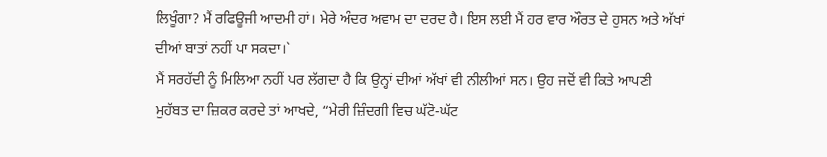ਲਿਖੂੰਗਾ? ਮੈਂ ਰਫਿਊਜੀ ਆਦਮੀ ਹਾਂ। ਮੇਰੇ ਅੰਦਰ ਅਵਾਮ ਦਾ ਦਰਦ ਹੈ। ਇਸ ਲਈ ਮੈਂ ਹਰ ਵਾਰ ਔਰਤ ਦੇ ਹੁਸਨ ਅਤੇ ਅੱਖਾਂ ਦੀਆਂ ਬਾਤਾਂ ਨਹੀਂ ਪਾ ਸਕਦਾ।`
ਮੈਂ ਸਰਹੱਦੀ ਨੂੰ ਮਿਲਿਆ ਨਹੀਂ ਪਰ ਲੱਗਦਾ ਹੈ ਕਿ ਉਨ੍ਹਾਂ ਦੀਆਂ ਅੱਖਾਂ ਵੀ ਨੀਲੀਆਂ ਸਨ। ਉਹ ਜਦੋਂ ਵੀ ਕਿਤੇ ਆਪਣੀ ਮੁਹੱਬਤ ਦਾ ਜ਼ਿਕਰ ਕਰਦੇ ਤਾਂ ਆਖਦੇ, “ਮੇਰੀ ਜ਼ਿੰਦਗੀ ਵਿਚ ਘੱਟੋ-ਘੱਟ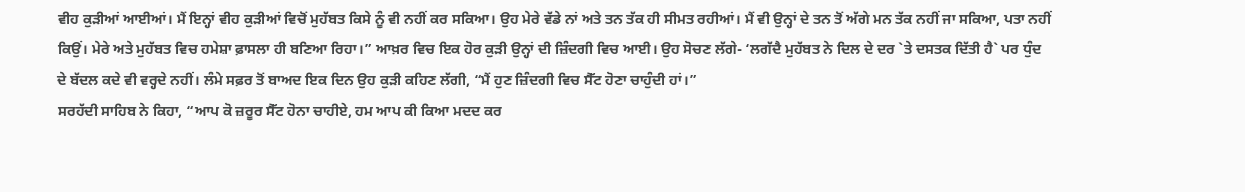ਵੀਹ ਕੁੜੀਆਂ ਆਈਆਂ। ਮੈਂ ਇਨ੍ਹਾਂ ਵੀਹ ਕੁੜੀਆਂ ਵਿਚੋਂ ਮੁਹੱਬਤ ਕਿਸੇ ਨੂੰ ਵੀ ਨਹੀਂ ਕਰ ਸਕਿਆ। ਉਹ ਮੇਰੇ ਵੱਡੇ ਨਾਂ ਅਤੇ ਤਨ ਤੱਕ ਹੀ ਸੀਮਤ ਰਹੀਆਂ। ਮੈਂ ਵੀ ਉਨ੍ਹਾਂ ਦੇ ਤਨ ਤੋਂ ਅੱਗੇ ਮਨ ਤੱਕ ਨਹੀਂ ਜਾ ਸਕਿਆ, ਪਤਾ ਨਹੀਂ ਕਿਉਂ। ਮੇਰੇ ਅਤੇ ਮੁਹੱਬਤ ਵਿਚ ਹਮੇਸ਼ਾ ਫ਼ਾਸਲਾ ਹੀ ਬਣਿਆ ਰਿਹਾ।” ਆਖ਼ਰ ਵਿਚ ਇਕ ਹੋਰ ਕੁੜੀ ਉਨ੍ਹਾਂ ਦੀ ਜ਼ਿੰਦਗੀ ਵਿਚ ਆਈ। ਉਹ ਸੋਚਣ ਲੱਗੇ- ‘ਲਗੱਦੈ ਮੁਹੱਬਤ ਨੇ ਦਿਲ ਦੇ ਦਰ `ਤੇ ਦਸਤਕ ਦਿੱਤੀ ਹੈ` ਪਰ ਧੁੰਦ ਦੇ ਬੱਦਲ ਕਦੇ ਵੀ ਵਰ੍ਹਦੇ ਨਹੀਂ। ਲੰਮੇ ਸਫ਼ਰ ਤੋਂ ਬਾਅਦ ਇਕ ਦਿਨ ਉਹ ਕੁੜੀ ਕਹਿਣ ਲੱਗੀ, “ਮੈਂ ਹੁਣ ਜ਼ਿੰਦਗੀ ਵਿਚ ਸੈੱਟ ਹੋਣਾ ਚਾਹੁੰਦੀ ਹਾਂ।”
ਸਰਹੱਦੀ ਸਾਹਿਬ ਨੇ ਕਿਹਾ, “ਆਪ ਕੋ ਜ਼ਰੂਰ ਸੈੱਟ ਹੋਨਾ ਚਾਹੀਏ, ਹਮ ਆਪ ਕੀ ਕਿਆ ਮਦਦ ਕਰ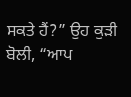ਸਕਤੇ ਹੈਂ?” ਉਹ ਕੁੜੀ ਬੋਲੀ, “ਆਪ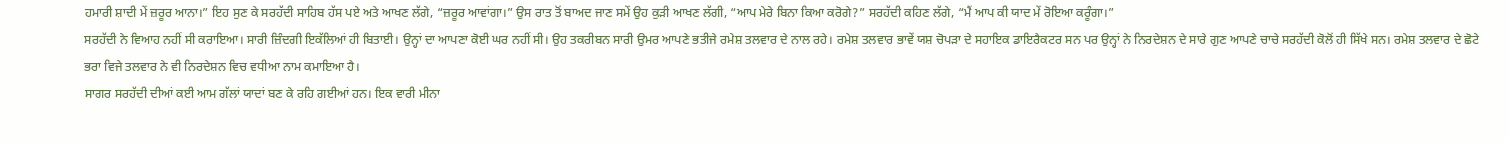ਹਮਾਰੀ ਸ਼ਾਦੀ ਮੇਂ ਜ਼ਰੂਰ ਆਨਾ।” ਇਹ ਸੁਣ ਕੇ ਸਰਹੱਦੀ ਸਾਹਿਬ ਹੱਸ ਪਏ ਅਤੇ ਆਖਣ ਲੱਗੇ, “ਜ਼ਰੂਰ ਆਵਾਂਗਾ।” ਉਸ ਰਾਤ ਤੋਂ ਬਾਅਦ ਜਾਣ ਸਮੇਂ ਉਹ ਕੁੜੀ ਆਖਣ ਲੱਗੀ, “ਆਪ ਮੇਰੇ ਬਿਨਾ ਕਿਆ ਕਰੋਗੇ?” ਸਰਹੱਦੀ ਕਹਿਣ ਲੱਗੇ, “ਮੈਂ ਆਪ ਕੀ ਯਾਦ ਮੇਂ ਰੋਇਆ ਕਰੂੰਗਾ।”
ਸਰਹੱਦੀ ਨੇ ਵਿਆਹ ਨਹੀਂ ਸੀ ਕਰਾਇਆ। ਸਾਰੀ ਜ਼ਿੰਦਗੀ ਇਕੱਲਿਆਂ ਹੀ ਬਿਤਾਈ। ਉਨ੍ਹਾਂ ਦਾ ਆਪਣਾ ਕੋਈ ਘਰ ਨਹੀਂ ਸੀ। ਉਹ ਤਕਰੀਬਨ ਸਾਰੀ ਉਮਰ ਆਪਣੇ ਭਤੀਜੇ ਰਮੇਸ਼ ਤਲਵਾਰ ਦੇ ਨਾਲ ਰਹੇ। ਰਮੇਸ਼ ਤਲਵਾਰ ਭਾਵੇਂ ਯਸ਼ ਚੋਪੜਾ ਦੇ ਸਹਾਇਕ ਡਾਇਰੈਕਟਰ ਸਨ ਪਰ ਉਨ੍ਹਾਂ ਨੇ ਨਿਰਦੇਸ਼ਨ ਦੇ ਸਾਰੇ ਗੁਣ ਆਪਣੇ ਚਾਚੇ ਸਰਹੱਦੀ ਕੋਲੋਂ ਹੀ ਸਿੱਖੇ ਸਨ। ਰਮੇਸ਼ ਤਲਵਾਰ ਦੇ ਛੋਟੇ ਭਰਾ ਵਿਜੇ ਤਲਵਾਰ ਨੇ ਵੀ ਨਿਰਦੇਸ਼ਨ ਵਿਚ ਵਧੀਆ ਨਾਮ ਕਮਾਇਆ ਹੈ।
ਸਾਗਰ ਸਰਹੱਦੀ ਦੀਆਂ ਕਈ ਆਮ ਗੱਲਾਂ ਯਾਦਾਂ ਬਣ ਕੇ ਰਹਿ ਗਈਆਂ ਹਨ। ਇਕ ਵਾਰੀ ਮੀਨਾ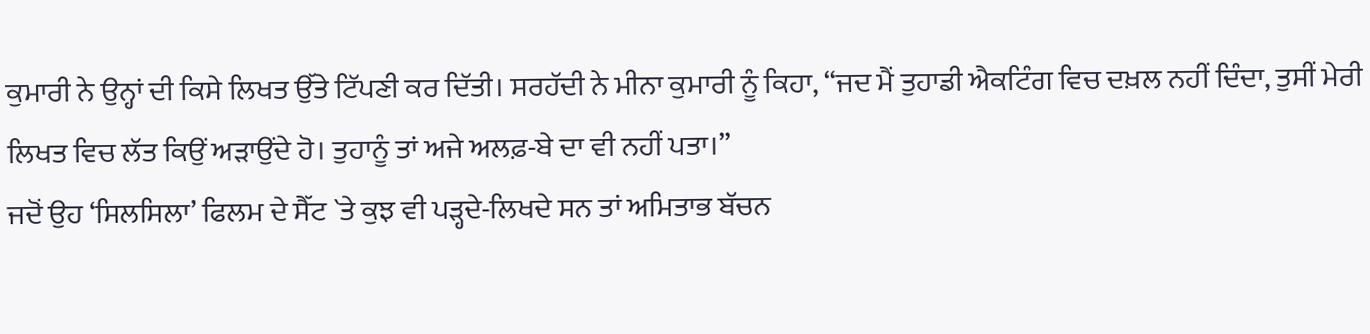ਕੁਮਾਰੀ ਨੇ ਉਨ੍ਹਾਂ ਦੀ ਕਿਸੇ ਲਿਖਤ ਉੱਤੇ ਟਿੱਪਣੀ ਕਰ ਦਿੱਤੀ। ਸਰਹੱਦੀ ਨੇ ਮੀਨਾ ਕੁਮਾਰੀ ਨੂੰ ਕਿਹਾ, “ਜਦ ਮੈਂ ਤੁਹਾਡੀ ਐਕਟਿੰਗ ਵਿਚ ਦਖ਼ਲ ਨਹੀਂ ਦਿੰਦਾ, ਤੁਸੀਂ ਮੇਰੀ ਲਿਖਤ ਵਿਚ ਲੱਤ ਕਿਉਂ ਅੜਾਉਂਦੇ ਹੋ। ਤੁਹਾਨੂੰ ਤਾਂ ਅਜੇ ਅਲਫ਼-ਬੇ ਦਾ ਵੀ ਨਹੀਂ ਪਤਾ।”
ਜਦੋਂ ਉਹ ‘ਸਿਲਸਿਲਾ’ ਫਿਲਮ ਦੇ ਸੈੱਟ `ਤੇ ਕੁਝ ਵੀ ਪੜ੍ਹਦੇ-ਲਿਖਦੇ ਸਨ ਤਾਂ ਅਮਿਤਾਭ ਬੱਚਨ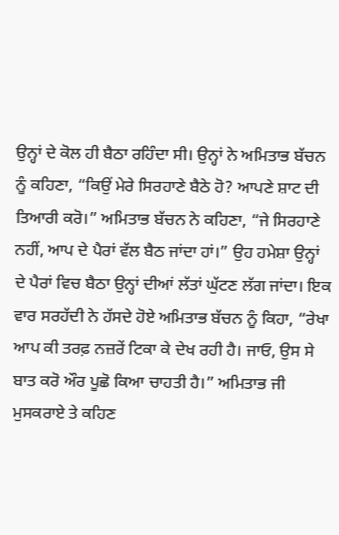ਉਨ੍ਹਾਂ ਦੇ ਕੋਲ ਹੀ ਬੈਠਾ ਰਹਿੰਦਾ ਸੀ। ਉਨ੍ਹਾਂ ਨੇ ਅਮਿਤਾਭ ਬੱਚਨ ਨੂੰ ਕਹਿਣਾ, “ਕਿਉਂ ਮੇਰੇ ਸਿਰਹਾਣੇ ਬੈਠੇ ਹੋ? ਆਪਣੇ ਸ਼ਾਟ ਦੀ ਤਿਆਰੀ ਕਰੋ।” ਅਮਿਤਾਭ ਬੱਚਨ ਨੇ ਕਹਿਣਾ, “ਜੇ ਸਿਰਹਾਣੇ ਨਹੀਂ, ਆਪ ਦੇ ਪੈਰਾਂ ਵੱਲ ਬੈਠ ਜਾਂਦਾ ਹਾਂ।” ਉਹ ਹਮੇਸ਼ਾ ਉਨ੍ਹਾਂ ਦੇ ਪੈਰਾਂ ਵਿਚ ਬੈਠਾ ਉਨ੍ਹਾਂ ਦੀਆਂ ਲੱਤਾਂ ਘੁੱਟਣ ਲੱਗ ਜਾਂਦਾ। ਇਕ ਵਾਰ ਸਰਹੱਦੀ ਨੇ ਹੱਸਦੇ ਹੋਏ ਅਮਿਤਾਭ ਬੱਚਨ ਨੂੰ ਕਿਹਾ, “ਰੇਖਾ ਆਪ ਕੀ ਤਰਫ਼ ਨਜ਼ਰੇਂ ਟਿਕਾ ਕੇ ਦੇਖ ਰਹੀ ਹੈ। ਜਾਓ, ਉਸ ਸੇ ਬਾਤ ਕਰੋ ਔਰ ਪੂਛੋ ਕਿਆ ਚਾਹਤੀ ਹੈ।” ਅਮਿਤਾਭ ਜੀ ਮੁਸਕਰਾਏ ਤੇ ਕਹਿਣ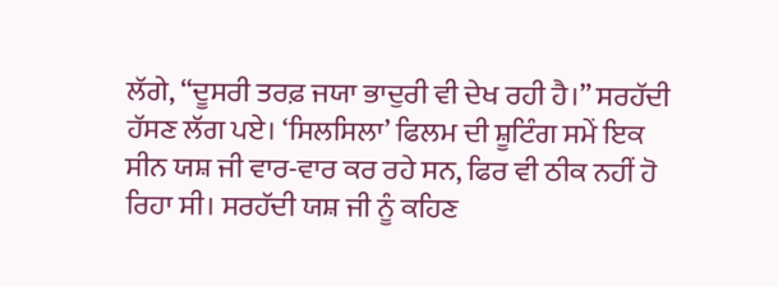ਲੱਗੇ, “ਦੂਸਰੀ ਤਰਫ਼ ਜਯਾ ਭਾਦੁਰੀ ਵੀ ਦੇਖ ਰਹੀ ਹੈ।” ਸਰਹੱਦੀ ਹੱਸਣ ਲੱਗ ਪਏ। ‘ਸਿਲਸਿਲਾ’ ਫਿਲਮ ਦੀ ਸ਼ੂਟਿੰਗ ਸਮੇਂ ਇਕ ਸੀਨ ਯਸ਼ ਜੀ ਵਾਰ-ਵਾਰ ਕਰ ਰਹੇ ਸਨ, ਫਿਰ ਵੀ ਠੀਕ ਨਹੀਂ ਹੋ ਰਿਹਾ ਸੀ। ਸਰਹੱਦੀ ਯਸ਼ ਜੀ ਨੂੰ ਕਹਿਣ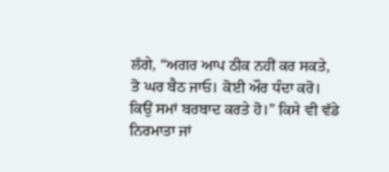ਲੱਗੇ, “ਅਗਰ ਆਪ ਠੀਕ ਨਹੀਂ ਕਰ ਸਕਤੇ, ਤੋ ਘਰ ਬੈਠ ਜਾਓ। ਕੋਈ ਔਰ ਧੰਦਾ ਕਰੋ। ਕਿਉਂ ਸਮਾਂ ਬਰਬਾਦ ਕਰਤੇ ਹੋ।” ਕਿਸੇ ਵੀ ਵੱਡੇ ਨਿਰਮਾਤਾ ਜਾਂ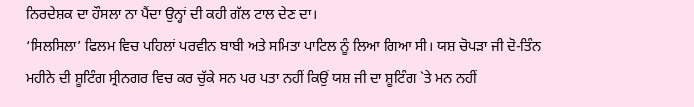ਨਿਰਦੇਸ਼ਕ ਦਾ ਹੌਸਲਾ ਨਾ ਪੈਂਦਾ ਉਨ੍ਹਾਂ ਦੀ ਕਹੀ ਗੱਲ ਟਾਲ ਦੇਣ ਦਾ।
‘ਸਿਲਸਿਲਾ’ ਫਿਲਮ ਵਿਚ ਪਹਿਲਾਂ ਪਰਵੀਨ ਬਾਬੀ ਅਤੇ ਸਮਿਤਾ ਪਾਟਿਲ ਨੂੰ ਲਿਆ ਗਿਆ ਸੀ। ਯਸ਼ ਚੋਪੜਾ ਜੀ ਦੋ-ਤਿੰਨ ਮਹੀਨੇ ਦੀ ਸ਼ੂਟਿੰਗ ਸ੍ਰੀਨਗਰ ਵਿਚ ਕਰ ਚੁੱਕੇ ਸਨ ਪਰ ਪਤਾ ਨਹੀਂ ਕਿਉਂ ਯਸ਼ ਜੀ ਦਾ ਸ਼ੂਟਿੰਗ `ਤੇ ਮਨ ਨਹੀਂ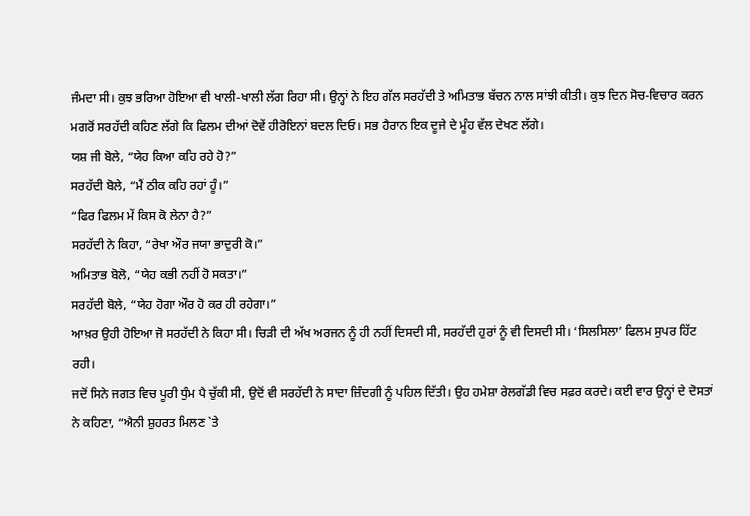ਜੰਮਦਾ ਸੀ। ਕੁਝ ਭਰਿਆ ਹੋਇਆ ਵੀ ਖਾਲੀ-ਖਾਲੀ ਲੱਗ ਰਿਹਾ ਸੀ। ਉਨ੍ਹਾਂ ਨੇ ਇਹ ਗੱਲ ਸਰਹੱਦੀ ਤੇ ਅਮਿਤਾਭ ਬੱਚਨ ਨਾਲ ਸਾਂਝੀ ਕੀਤੀ। ਕੁਝ ਦਿਨ ਸੋਚ-ਵਿਚਾਰ ਕਰਨ ਮਗਰੋਂ ਸਰਹੱਦੀ ਕਹਿਣ ਲੱਗੇ ਕਿ ਫਿਲਮ ਦੀਆਂ ਦੋਵੇਂ ਹੀਰੋਇਨਾਂ ਬਦਲ ਦਿਓ। ਸਭ ਹੈਰਾਨ ਇਕ ਦੂਜੇ ਦੇ ਮੂੰਹ ਵੱਲ ਦੇਖਣ ਲੱਗੇ।
ਯਸ਼ ਜੀ ਬੋਲੇ, “ਯੇਹ ਕਿਆ ਕਹਿ ਰਹੇ ਹੋ?”
ਸਰਹੱਦੀ ਬੋਲੇ, “ਮੈਂ ਠੀਕ ਕਹਿ ਰਹਾਂ ਹੂੰ।”
“ਫਿਰ ਫਿਲਮ ਮੇਂ ਕਿਸ ਕੋ ਲੇਨਾ ਹੈ?”
ਸਰਹੱਦੀ ਨੇ ਕਿਹਾ, “ਰੇਖਾ ਔਰ ਜਯਾ ਭਾਦੁਰੀ ਕੋ।”
ਅਮਿਤਾਭ ਬੋਲੋ, “ਯੇਹ ਕਭੀ ਨਹੀਂ ਹੋ ਸਕਤਾ।”
ਸਰਹੱਦੀ ਬੋਲੇ, “ਯੇਹ ਹੋਗਾ ਔਰ ਹੋ ਕਰ ਹੀ ਰਹੇਗਾ।”
ਆਖ਼ਰ ਉਹੀ ਹੋਇਆ ਜੋ ਸਰਹੱਦੀ ਨੇ ਕਿਹਾ ਸੀ। ਚਿੜੀ ਦੀ ਅੱਖ ਅਰਜਨ ਨੂੰ ਹੀ ਨਹੀਂ ਦਿਸਦੀ ਸੀ, ਸਰਹੱਦੀ ਹੁਰਾਂ ਨੂੰ ਵੀ ਦਿਸਦੀ ਸੀ। ‘ਸਿਲਸਿਲਾ’ ਫਿਲਮ ਸੁਪਰ ਹਿੱਟ ਰਹੀ।
ਜਦੋਂ ਸਿਨੇ ਜਗਤ ਵਿਚ ਪੂਰੀ ਧੁੰਮ ਪੈ ਚੁੱਕੀ ਸੀ, ਉਦੋਂ ਵੀ ਸਰਹੱਦੀ ਨੇ ਸਾਦਾ ਜ਼ਿੰਦਗੀ ਨੂੰ ਪਹਿਲ ਦਿੱਤੀ। ਉਹ ਹਮੇਸ਼ਾ ਰੇਲਗੱਡੀ ਵਿਚ ਸਫ਼ਰ ਕਰਦੇ। ਕਈ ਵਾਰ ਉਨ੍ਹਾਂ ਦੇ ਦੋਸਤਾਂ ਨੇ ਕਹਿਣਾ, “ਐਨੀ ਸ਼ੁਹਰਤ ਮਿਲਣ `ਤੇ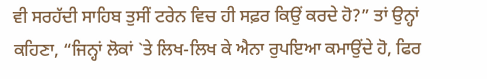ਵੀ ਸਰਹੱਦੀ ਸਾਹਿਬ ਤੁਸੀਂ ਟਰੇਨ ਵਿਚ ਹੀ ਸਫ਼ਰ ਕਿਉਂ ਕਰਦੇ ਹੋ?” ਤਾਂ ਉਨ੍ਹਾਂ ਕਹਿਣਾ, “ਜਿਨ੍ਹਾਂ ਲੋਕਾਂ `ਤੇ ਲਿਖ-ਲਿਖ ਕੇ ਐਨਾ ਰੁਪਇਆ ਕਮਾਉਂਦੇ ਹੋ, ਫਿਰ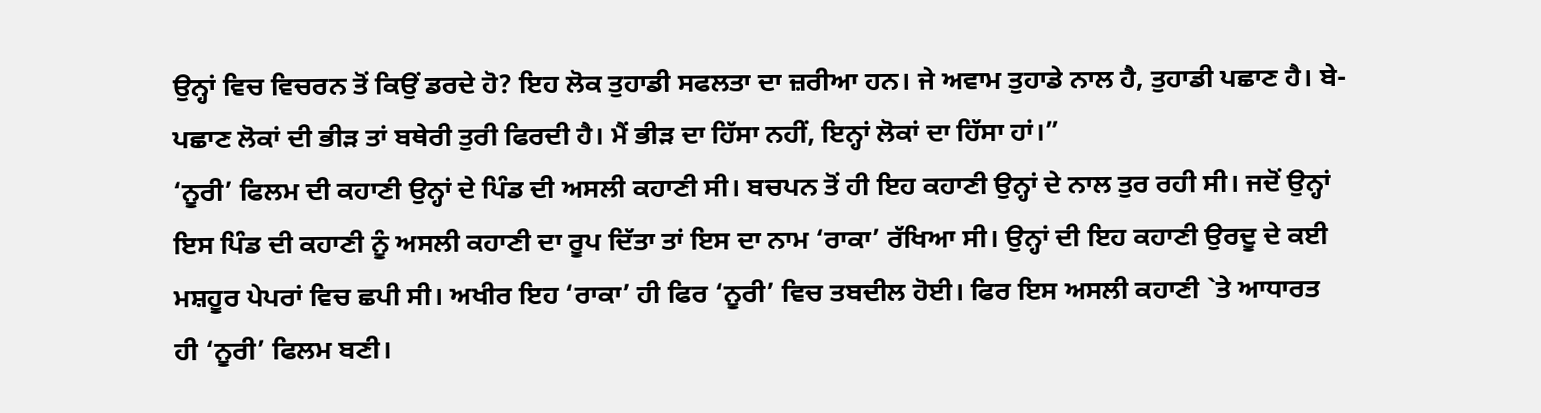ਉਨ੍ਹਾਂ ਵਿਚ ਵਿਚਰਨ ਤੋਂ ਕਿਉਂ ਡਰਦੇ ਹੋ? ਇਹ ਲੋਕ ਤੁਹਾਡੀ ਸਫਲਤਾ ਦਾ ਜ਼ਰੀਆ ਹਨ। ਜੇ ਅਵਾਮ ਤੁਹਾਡੇ ਨਾਲ ਹੈ, ਤੁਹਾਡੀ ਪਛਾਣ ਹੈ। ਬੇ-ਪਛਾਣ ਲੋਕਾਂ ਦੀ ਭੀੜ ਤਾਂ ਬਥੇਰੀ ਤੁਰੀ ਫਿਰਦੀ ਹੈ। ਮੈਂ ਭੀੜ ਦਾ ਹਿੱਸਾ ਨਹੀਂ, ਇਨ੍ਹਾਂ ਲੋਕਾਂ ਦਾ ਹਿੱਸਾ ਹਾਂ।”
‘ਨੂਰੀ’ ਫਿਲਮ ਦੀ ਕਹਾਣੀ ਉਨ੍ਹਾਂ ਦੇ ਪਿੰਡ ਦੀ ਅਸਲੀ ਕਹਾਣੀ ਸੀ। ਬਚਪਨ ਤੋਂ ਹੀ ਇਹ ਕਹਾਣੀ ਉਨ੍ਹਾਂ ਦੇ ਨਾਲ ਤੁਰ ਰਹੀ ਸੀ। ਜਦੋਂ ਉਨ੍ਹਾਂ ਇਸ ਪਿੰਡ ਦੀ ਕਹਾਣੀ ਨੂੰ ਅਸਲੀ ਕਹਾਣੀ ਦਾ ਰੂਪ ਦਿੱਤਾ ਤਾਂ ਇਸ ਦਾ ਨਾਮ ‘ਰਾਕਾ’ ਰੱਖਿਆ ਸੀ। ਉਨ੍ਹਾਂ ਦੀ ਇਹ ਕਹਾਣੀ ਉਰਦੂ ਦੇ ਕਈ ਮਸ਼ਹੂਰ ਪੇਪਰਾਂ ਵਿਚ ਛਪੀ ਸੀ। ਅਖੀਰ ਇਹ ‘ਰਾਕਾ’ ਹੀ ਫਿਰ ‘ਨੂਰੀ’ ਵਿਚ ਤਬਦੀਲ ਹੋਈ। ਫਿਰ ਇਸ ਅਸਲੀ ਕਹਾਣੀ `ਤੇ ਆਧਾਰਤ ਹੀ ‘ਨੂਰੀ’ ਫਿਲਮ ਬਣੀ।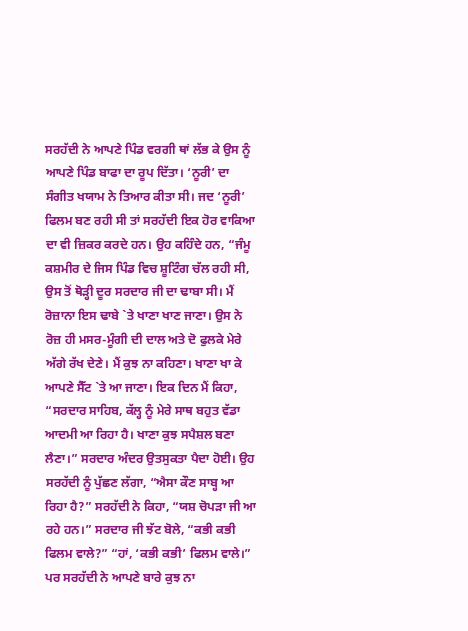ਸਰਹੱਦੀ ਨੇ ਆਪਣੇ ਪਿੰਡ ਵਰਗੀ ਥਾਂ ਲੱਭ ਕੇ ਉਸ ਨੂੰ ਆਪਣੇ ਪਿੰਡ ਬਾਫਾ ਦਾ ਰੂਪ ਦਿੱਤਾ। ‘ਨੂਰੀ’ ਦਾ ਸੰਗੀਤ ਖਯਾਮ ਨੇ ਤਿਆਰ ਕੀਤਾ ਸੀ। ਜਦ ‘ਨੂਰੀ’ ਫਿਲਮ ਬਣ ਰਹੀ ਸੀ ਤਾਂ ਸਰਹੱਦੀ ਇਕ ਹੋਰ ਵਾਕਿਆ ਦਾ ਵੀ ਜ਼ਿਕਰ ਕਰਦੇ ਹਨ। ਉਹ ਕਹਿੰਦੇ ਹਨ, “ਜੰਮੂ ਕਸ਼ਮੀਰ ਦੇ ਜਿਸ ਪਿੰਡ ਵਿਚ ਸ਼ੂਟਿੰਗ ਚੱਲ ਰਹੀ ਸੀ, ਉਸ ਤੋਂ ਥੋੜ੍ਹੀ ਦੂਰ ਸਰਦਾਰ ਜੀ ਦਾ ਢਾਬਾ ਸੀ। ਮੈਂ ਰੋਜ਼ਾਨਾ ਇਸ ਢਾਬੇ `ਤੇ ਖਾਣਾ ਖਾਣ ਜਾਣਾ। ਉਸ ਨੇ ਰੋਜ਼ ਹੀ ਮਸਰ-ਮੂੰਗੀ ਦੀ ਦਾਲ ਅਤੇ ਦੋ ਫੁਲਕੇ ਮੇਰੇ ਅੱਗੇ ਰੱਖ ਦੇਣੇ। ਮੈਂ ਕੁਝ ਨਾ ਕਹਿਣਾ। ਖਾਣਾ ਖਾ ਕੇ ਆਪਣੇ ਸੈੱਟ `ਤੇ ਆ ਜਾਣਾ। ਇਕ ਦਿਨ ਮੈਂ ਕਿਹਾ, “ਸਰਦਾਰ ਸਾਹਿਬ, ਕੱਲ੍ਹ ਨੂੰ ਮੇਰੇ ਸਾਥ ਬਹੁਤ ਵੱਡਾ ਆਦਮੀ ਆ ਰਿਹਾ ਹੈ। ਖਾਣਾ ਕੁਝ ਸਪੈਸ਼ਲ ਬਣਾ ਲੈਣਾ।” ਸਰਦਾਰ ਅੰਦਰ ਉਤਸੁਕਤਾ ਪੈਦਾ ਹੋਈ। ਉਹ ਸਰਹੱਦੀ ਨੂੰ ਪੁੱਛਣ ਲੱਗਾ, “ਐਸਾ ਕੌਣ ਸਾਬ੍ਹ ਆ ਰਿਹਾ ਹੈ?” ਸਰਹੱਦੀ ਨੇ ਕਿਹਾ, “ਯਸ਼ ਚੋਪੜਾ ਜੀ ਆ ਰਹੇ ਹਨ।” ਸਰਦਾਰ ਜੀ ਝੱਟ ਬੋਲੇ, “ਕਭੀ ਕਭੀ ਫਿਲਮ ਵਾਲੇ?” “ਹਾਂ, ‘ਕਭੀ ਕਭੀ’ ਫਿਲਮ ਵਾਲੇ।” ਪਰ ਸਰਹੱਦੀ ਨੇ ਆਪਣੇ ਬਾਰੇ ਕੁਝ ਨਾ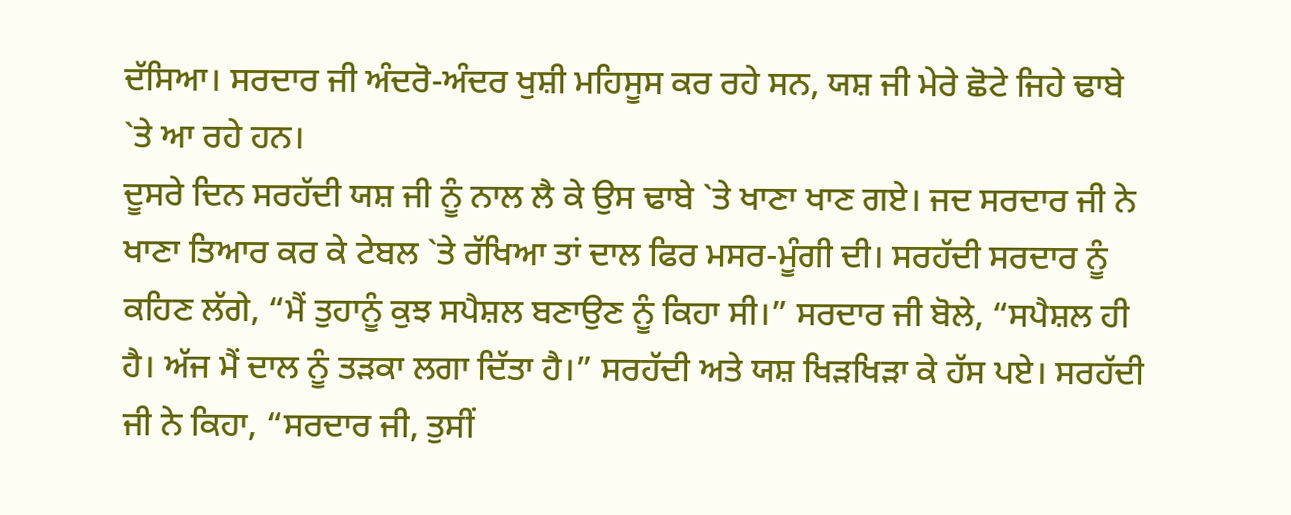ਦੱਸਿਆ। ਸਰਦਾਰ ਜੀ ਅੰਦਰੋ-ਅੰਦਰ ਖੁਸ਼ੀ ਮਹਿਸੂਸ ਕਰ ਰਹੇ ਸਨ, ਯਸ਼ ਜੀ ਮੇਰੇ ਛੋਟੇ ਜਿਹੇ ਢਾਬੇ `ਤੇ ਆ ਰਹੇ ਹਨ।
ਦੂਸਰੇ ਦਿਨ ਸਰਹੱਦੀ ਯਸ਼ ਜੀ ਨੂੰ ਨਾਲ ਲੈ ਕੇ ਉਸ ਢਾਬੇ `ਤੇ ਖਾਣਾ ਖਾਣ ਗਏ। ਜਦ ਸਰਦਾਰ ਜੀ ਨੇ ਖਾਣਾ ਤਿਆਰ ਕਰ ਕੇ ਟੇਬਲ `ਤੇ ਰੱਖਿਆ ਤਾਂ ਦਾਲ ਫਿਰ ਮਸਰ-ਮੂੰਗੀ ਦੀ। ਸਰਹੱਦੀ ਸਰਦਾਰ ਨੂੰ ਕਹਿਣ ਲੱਗੇ, “ਮੈਂ ਤੁਹਾਨੂੰ ਕੁਝ ਸਪੈਸ਼ਲ ਬਣਾਉਣ ਨੂੰ ਕਿਹਾ ਸੀ।” ਸਰਦਾਰ ਜੀ ਬੋਲੇ, “ਸਪੈਸ਼ਲ ਹੀ ਹੈ। ਅੱਜ ਮੈਂ ਦਾਲ ਨੂੰ ਤੜਕਾ ਲਗਾ ਦਿੱਤਾ ਹੈ।” ਸਰਹੱਦੀ ਅਤੇ ਯਸ਼ ਖਿੜਖਿੜਾ ਕੇ ਹੱਸ ਪਏ। ਸਰਹੱਦੀ ਜੀ ਨੇ ਕਿਹਾ, “ਸਰਦਾਰ ਜੀ, ਤੁਸੀਂ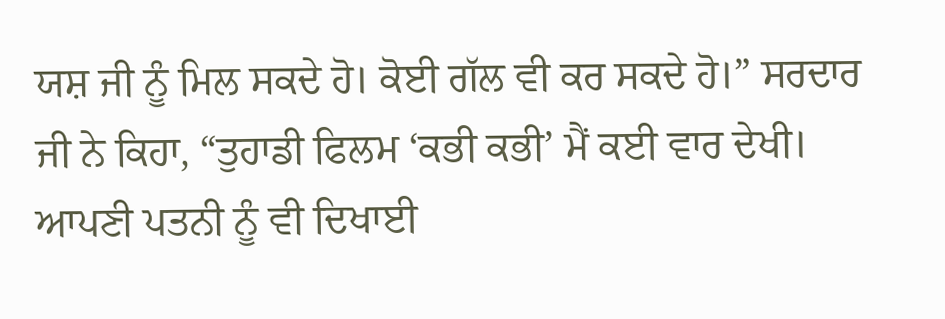ਯਸ਼ ਜੀ ਨੂੰ ਮਿਲ ਸਕਦੇ ਹੋ। ਕੋਈ ਗੱਲ ਵੀ ਕਰ ਸਕਦੇ ਹੋ।” ਸਰਦਾਰ ਜੀ ਨੇ ਕਿਹਾ, “ਤੁਹਾਡੀ ਫਿਲਮ ‘ਕਭੀ ਕਭੀ’ ਮੈਂ ਕਈ ਵਾਰ ਦੇਖੀ। ਆਪਣੀ ਪਤਨੀ ਨੂੰ ਵੀ ਦਿਖਾਈ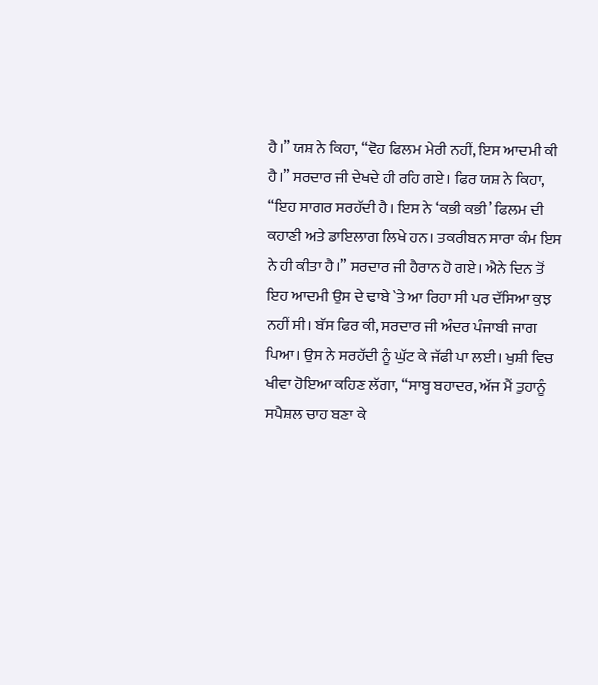ਹੈ।” ਯਸ਼ ਨੇ ਕਿਹਾ, “ਵੋਹ ਫਿਲਮ ਮੇਰੀ ਨਹੀਂ, ਇਸ ਆਦਮੀ ਕੀ ਹੈ।” ਸਰਦਾਰ ਜੀ ਦੇਖਦੇ ਹੀ ਰਹਿ ਗਏ। ਫਿਰ ਯਸ਼ ਨੇ ਕਿਹਾ, “ਇਹ ਸਾਗਰ ਸਰਹੱਦੀ ਹੈ। ਇਸ ਨੇ ‘ਕਭੀ ਕਭੀ’ ਫਿਲਮ ਦੀ ਕਹਾਣੀ ਅਤੇ ਡਾਇਲਾਗ ਲਿਖੇ ਹਨ। ਤਕਰੀਬਨ ਸਾਰਾ ਕੰਮ ਇਸ ਨੇ ਹੀ ਕੀਤਾ ਹੈ।” ਸਰਦਾਰ ਜੀ ਹੈਰਾਨ ਹੋ ਗਏ। ਐਨੇ ਦਿਨ ਤੋਂ ਇਹ ਆਦਮੀ ਉਸ ਦੇ ਢਾਬੇ `ਤੇ ਆ ਰਿਹਾ ਸੀ ਪਰ ਦੱਸਿਆ ਕੁਝ ਨਹੀਂ ਸੀ। ਬੱਸ ਫਿਰ ਕੀ, ਸਰਦਾਰ ਜੀ ਅੰਦਰ ਪੰਜਾਬੀ ਜਾਗ ਪਿਆ। ਉਸ ਨੇ ਸਰਹੱਦੀ ਨੂੰ ਘੁੱਟ ਕੇ ਜੱਫੀ ਪਾ ਲਈ। ਖੁਸ਼ੀ ਵਿਚ ਖੀਵਾ ਹੋਇਆ ਕਹਿਣ ਲੱਗਾ, “ਸਾਬ੍ਹ ਬਹਾਦਰ, ਅੱਜ ਮੈਂ ਤੁਹਾਨੂੰ ਸਪੈਸ਼ਲ ਚਾਹ ਬਣਾ ਕੇ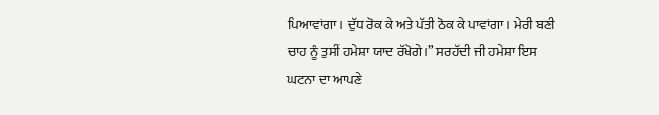ਪਿਆਵਾਂਗਾ। ਦੁੱਧ ਰੋਕ ਕੇ ਅਤੇ ਪੱਤੀ ਠੋਕ ਕੇ ਪਾਵਾਂਗਾ। ਮੇਰੀ ਬਣੀ ਚਾਹ ਨੂੰ ਤੁਸੀਂ ਹਮੇਸ਼ਾ ਯਾਦ ਰੱਖੋਗੇ।” ਸਰਹੱਦੀ ਜੀ ਹਮੇਸ਼ਾ ਇਸ ਘਟਨਾ ਦਾ ਆਪਣੇ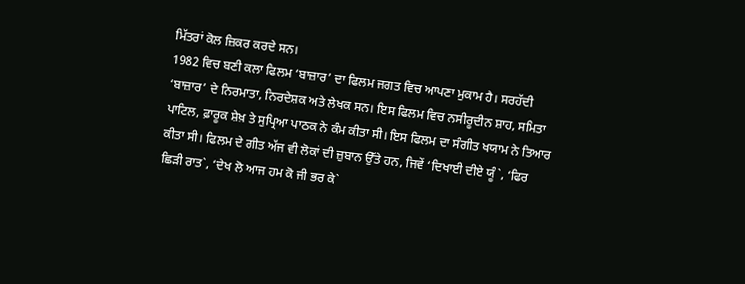ਮਿੱਤਰਾਂ ਕੋਲ ਜ਼ਿਕਰ ਕਰਦੇ ਸਨ।
1982 ਵਿਚ ਬਣੀ ਕਲਾ ਫਿਲਮ ‘ਬਾਜ਼ਾਰ’ ਦਾ ਫਿਲਮ ਜਗਤ ਵਿਚ ਆਪਣਾ ਮੁਕਾਮ ਹੈ। ਸਰਹੱਦੀ ‘ਬਾਜ਼ਾਰ’ ਦੇ ਨਿਰਮਾਤਾ, ਨਿਰਦੇਸ਼ਕ ਅਤੇ ਲੇਖਕ ਸਨ। ਇਸ ਫਿਲਮ ਵਿਚ ਨਸੀਰੂਦੀਨ ਸ਼ਾਹ, ਸਮਿਤਾ ਪਾਟਿਲ, ਫ਼ਾਰੂਕ ਸ਼ੇਖ਼ ਤੇ ਸੁਪ੍ਰਿਆ ਪਾਠਕ ਨੇ ਕੰਮ ਕੀਤਾ ਸੀ। ਇਸ ਫਿਲਮ ਦਾ ਸੰਗੀਤ ਖਯਾਮ ਨੇ ਤਿਆਰ ਕੀਤਾ ਸੀ। ਫਿਲਮ ਦੇ ਗੀਤ ਅੱਜ ਵੀ ਲੋਕਾਂ ਦੀ ਜ਼ੁਬਾਨ ਉੱਤੇ ਹਨ, ਜਿਵੇਂ ‘ਦਿਖਾਈ ਦੀਏ ਯੂੰ`, ‘ਫਿਰ ਛਿੜੀ ਰਾਤ`, ‘ਦੇਖ ਲੋ ਆਜ ਹਮ ਕੋ ਜੀ ਭਰ ਕੇ`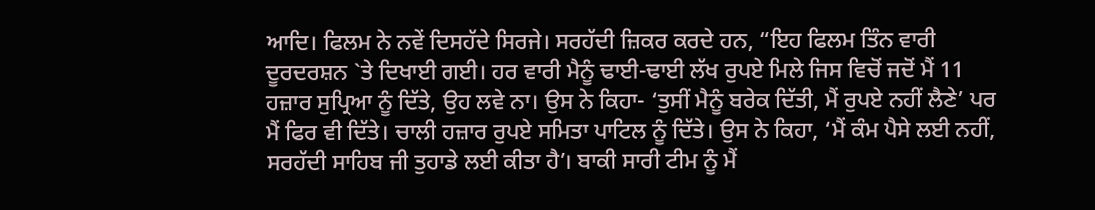ਆਦਿ। ਫਿਲਮ ਨੇ ਨਵੇਂ ਦਿਸਹੱਦੇ ਸਿਰਜੇ। ਸਰਹੱਦੀ ਜ਼ਿਕਰ ਕਰਦੇ ਹਨ, “ਇਹ ਫਿਲਮ ਤਿੰਨ ਵਾਰੀ ਦੂਰਦਰਸ਼ਨ `ਤੇ ਦਿਖਾਈ ਗਈ। ਹਰ ਵਾਰੀ ਮੈਨੂੰ ਢਾਈ-ਢਾਈ ਲੱਖ ਰੁਪਏ ਮਿਲੇ ਜਿਸ ਵਿਚੋਂ ਜਦੋਂ ਮੈਂ 11 ਹਜ਼ਾਰ ਸੁਪ੍ਰਿਆ ਨੂੰ ਦਿੱਤੇ, ਉਹ ਲਵੇ ਨਾ। ਉਸ ਨੇ ਕਿਹਾ- ‘ਤੁਸੀਂ ਮੈਨੂੰ ਬਰੇਕ ਦਿੱਤੀ, ਮੈਂ ਰੁਪਏ ਨਹੀਂ ਲੈਣੇ’ ਪਰ ਮੈਂ ਫਿਰ ਵੀ ਦਿੱਤੇ। ਚਾਲੀ ਹਜ਼ਾਰ ਰੁਪਏ ਸਮਿਤਾ ਪਾਟਿਲ ਨੂੰ ਦਿੱਤੇ। ਉਸ ਨੇ ਕਿਹਾ, ‘ਮੈਂ ਕੰਮ ਪੈਸੇ ਲਈ ਨਹੀਂ, ਸਰਹੱਦੀ ਸਾਹਿਬ ਜੀ ਤੁਹਾਡੇ ਲਈ ਕੀਤਾ ਹੈ’। ਬਾਕੀ ਸਾਰੀ ਟੀਮ ਨੂੰ ਮੈਂ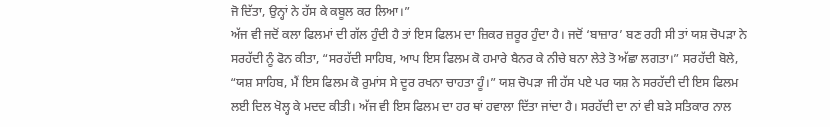ਜੋ ਦਿੱਤਾ, ਉਨ੍ਹਾਂ ਨੇ ਹੱਸ ਕੇ ਕਬੂਲ ਕਰ ਲਿਆ।”
ਅੱਜ ਵੀ ਜਦੋਂ ਕਲਾ ਫਿਲਮਾਂ ਦੀ ਗੱਲ ਹੁੰਦੀ ਹੈ ਤਾਂ ਇਸ ਫਿਲਮ ਦਾ ਜ਼ਿਕਰ ਜ਼ਰੂਰ ਹੁੰਦਾ ਹੈ। ਜਦੋਂ ‘ਬਾਜ਼ਾਰ’ ਬਣ ਰਹੀ ਸੀ ਤਾਂ ਯਸ਼ ਚੋਪੜਾ ਨੇ ਸਰਹੱਦੀ ਨੂੰ ਫੋਨ ਕੀਤਾ, “ਸਰਹੱਦੀ ਸਾਹਿਬ, ਆਪ ਇਸ ਫਿਲਮ ਕੋ ਹਮਾਰੇ ਬੈਨਰ ਕੇ ਨੀਚੇ ਬਨਾ ਲੇਤੇ ਤੋ ਅੱਛਾ ਲਗਤਾ।” ਸਰਹੱਦੀ ਬੋਲੇ, “ਯਸ਼ ਸਾਹਿਬ, ਮੈਂ ਇਸ ਫਿਲਮ ਕੋ ਰੁਮਾਂਸ ਸੇ ਦੂਰ ਰਖਨਾ ਚਾਹਤਾ ਹੂੰ।” ਯਸ਼ ਚੋਪੜਾ ਜੀ ਹੱਸ ਪਏ ਪਰ ਯਸ਼ ਨੇ ਸਰਹੱਦੀ ਦੀ ਇਸ ਫਿਲਮ ਲਈ ਦਿਲ ਖੋਲ੍ਹ ਕੇ ਮਦਦ ਕੀਤੀ। ਅੱਜ ਵੀ ਇਸ ਫਿਲਮ ਦਾ ਹਰ ਥਾਂ ਹਵਾਲਾ ਦਿੱਤਾ ਜਾਂਦਾ ਹੈ। ਸਰਹੱਦੀ ਦਾ ਨਾਂ ਵੀ ਬੜੇ ਸਤਿਕਾਰ ਨਾਲ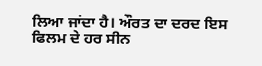ਲਿਆ ਜਾਂਦਾ ਹੈ। ਔਰਤ ਦਾ ਦਰਦ ਇਸ ਫਿਲਮ ਦੇ ਹਰ ਸੀਨ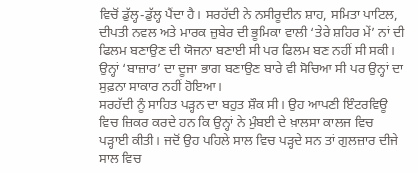ਵਿਚੋਂ ਡੁੱਲ੍ਹ-ਡੁੱਲ੍ਹ ਪੈਂਦਾ ਹੈ। ਸਰਹੱਦੀ ਨੇ ਨਸੀਰੂਦੀਨ ਸ਼ਾਹ, ਸਮਿਤਾ ਪਾਟਿਲ, ਦੀਪਤੀ ਨਵਲ ਅਤੇ ਮਾਰਕ ਜ਼ੁਬੇਰ ਦੀ ਭੂਮਿਕਾ ਵਾਲੀ ‘ਤੇਰੇ ਸ਼ਹਿਰ ਮੇਂ’ ਨਾਂ ਦੀ ਫਿਲਮ ਬਣਾਉਣ ਦੀ ਯੋਜਨਾ ਬਣਾਈ ਸੀ ਪਰ ਫਿਲਮ ਬਣ ਨਹੀਂ ਸੀ ਸਕੀ। ਉਨ੍ਹਾਂ ‘ਬਾਜ਼ਾਰ’ ਦਾ ਦੂਜਾ ਭਾਗ ਬਣਾਉਣ ਬਾਰੇ ਵੀ ਸੋਚਿਆ ਸੀ ਪਰ ਉਨ੍ਹਾਂ ਦਾ ਸੁਫ਼ਨਾ ਸਾਕਾਰ ਨਹੀਂ ਹੋਇਆ।
ਸਰਹੱਦੀ ਨੂੰ ਸਾਹਿਤ ਪੜ੍ਹਨ ਦਾ ਬਹੁਤ ਸ਼ੌਕ ਸੀ। ਉਹ ਆਪਣੀ ਇੰਟਰਵਿਊ ਵਿਚ ਜ਼ਿਕਰ ਕਰਦੇ ਹਨ ਕਿ ਉਨ੍ਹਾਂ ਨੇ ਮੁੰਬਈ ਦੇ ਖ਼ਾਲਸਾ ਕਾਲਜ ਵਿਚ ਪੜ੍ਹਾਈ ਕੀਤੀ। ਜਦੋਂ ਉਹ ਪਹਿਲੇ ਸਾਲ ਵਿਚ ਪੜ੍ਹਦੇ ਸਨ ਤਾਂ ਗੁਲਜ਼ਾਰ ਦੀਜੇ ਸਾਲ ਵਿਚ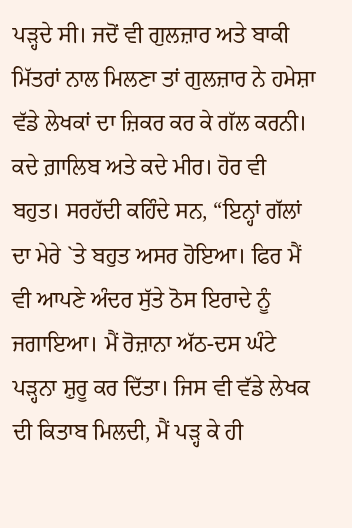ਪੜ੍ਹਦੇ ਸੀ। ਜਦੋਂ ਵੀ ਗੁਲਜ਼ਾਰ ਅਤੇ ਬਾਕੀ ਮਿੱਤਰਾਂ ਨਾਲ ਮਿਲਣਾ ਤਾਂ ਗੁਲਜ਼ਾਰ ਨੇ ਹਮੇਸ਼ਾ ਵੱਡੇ ਲੇਖਕਾਂ ਦਾ ਜ਼ਿਕਰ ਕਰ ਕੇ ਗੱਲ ਕਰਨੀ। ਕਦੇ ਗ਼ਾਲਿਬ ਅਤੇ ਕਦੇ ਮੀਰ। ਹੋਰ ਵੀ ਬਹੁਤ। ਸਰਹੱਦੀ ਕਹਿੰਦੇ ਸਨ, “ਇਨ੍ਹਾਂ ਗੱਲਾਂ ਦਾ ਮੇਰੇ `ਤੇ ਬਹੁਤ ਅਸਰ ਹੋਇਆ। ਫਿਰ ਮੈਂ ਵੀ ਆਪਣੇ ਅੰਦਰ ਸੁੱਤੇ ਠੋਸ ਇਰਾਦੇ ਨੂੰ ਜਗਾਇਆ। ਮੈਂ ਰੋਜ਼ਾਨਾ ਅੱਠ-ਦਸ ਘੰਟੇ ਪੜ੍ਹਨਾ ਸ਼ੁਰੂ ਕਰ ਦਿੱਤਾ। ਜਿਸ ਵੀ ਵੱਡੇ ਲੇਖਕ ਦੀ ਕਿਤਾਬ ਮਿਲਦੀ, ਮੈਂ ਪੜ੍ਹ ਕੇ ਹੀ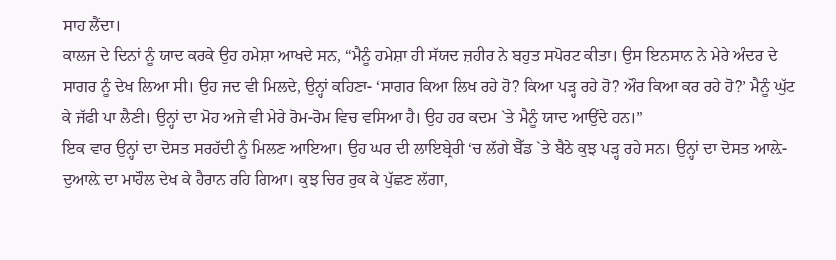ਸਾਹ ਲੈਂਦਾ।
ਕਾਲਜ ਦੇ ਦਿਨਾਂ ਨੂੰ ਯਾਦ ਕਰਕੇ ਉਹ ਹਮੇਸ਼ਾ ਆਖਦੇ ਸਨ, “ਮੈਨੂੰ ਹਮੇਸ਼ਾ ਹੀ ਸੱਯਦ ਜ਼ਹੀਰ ਨੇ ਬਹੁਤ ਸਪੋਰਟ ਕੀਤਾ। ਉਸ ਇਨਸਾਨ ਨੇ ਮੇਰੇ ਅੰਦਰ ਦੇ ਸਾਗਰ ਨੂੰ ਦੇਖ ਲਿਆ ਸੀ। ਉਹ ਜਦ ਵੀ ਮਿਲਦੇ, ਉਨ੍ਹਾਂ ਕਹਿਣਾ- ‘ਸਾਗਰ ਕਿਆ ਲਿਖ ਰਹੇ ਹੋ? ਕਿਆ ਪੜ੍ਹ ਰਹੇ ਹੋ? ਔਰ ਕਿਆ ਕਰ ਰਹੇ ਹੋ?’ ਮੈਨੂੰ ਘੁੱਟ ਕੇ ਜੱਫੀ ਪਾ ਲੈਣੀ। ਉਨ੍ਹਾਂ ਦਾ ਮੋਹ ਅਜੇ ਵੀ ਮੇਰੇ ਰੋਮ-ਰੋਮ ਵਿਚ ਵਸਿਆ ਹੈ। ਉਹ ਹਰ ਕਦਮ `ਤੇ ਮੈਨੂੰ ਯਾਦ ਆਉਂਦੇ ਹਨ।”
ਇਕ ਵਾਰ ਉਨ੍ਹਾਂ ਦਾ ਦੋਸਤ ਸਰਹੱਦੀ ਨੂੰ ਮਿਲਣ ਆਇਆ। ਉਹ ਘਰ ਦੀ ਲਾਇਬ੍ਰੇਰੀ ‘ਚ ਲੱਗੇ ਬੈੱਡ `ਤੇ ਬੈਠੇ ਕੁਝ ਪੜ੍ਹ ਰਹੇ ਸਨ। ਉਨ੍ਹਾਂ ਦਾ ਦੋਸਤ ਆਲ਼ੇ-ਦੁਆਲ਼ੇ ਦਾ ਮਾਹੌਲ ਦੇਖ ਕੇ ਹੈਰਾਨ ਰਹਿ ਗਿਆ। ਕੁਝ ਚਿਰ ਰੁਕ ਕੇ ਪੁੱਛਣ ਲੱਗਾ,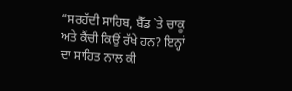“ਸਰਹੱਦੀ ਸਾਹਿਬ, ਬੈੱਡ `ਤੇ ਚਾਕੂ ਅਤੇ ਕੈਂਚੀ ਕਿਉਂ ਰੱਖੇ ਹਨ? ਇਨ੍ਹਾਂ ਦਾ ਸਾਹਿਤ ਨਾਲ ਕੀ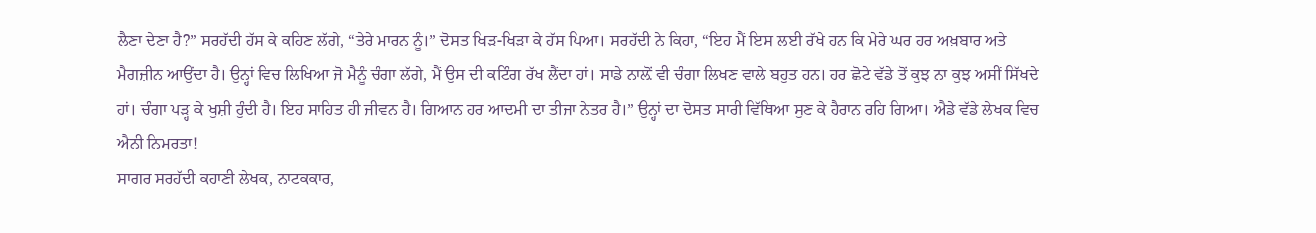ਲੈਣਾ ਦੇਣਾ ਹੈ?” ਸਰਹੱਦੀ ਹੱਸ ਕੇ ਕਹਿਣ ਲੱਗੇ, “ਤੇਰੇ ਮਾਰਨ ਨੂੰ।” ਦੋਸਤ ਖਿੜ-ਖਿੜਾ ਕੇ ਹੱਸ ਪਿਆ। ਸਰਹੱਦੀ ਨੇ ਕਿਹਾ, “ਇਹ ਮੈਂ ਇਸ ਲਈ ਰੱਖੇ ਹਨ ਕਿ ਮੇਰੇ ਘਰ ਹਰ ਅਖ਼ਬਾਰ ਅਤੇ ਮੈਗਜ਼ੀਨ ਆਉਂਦਾ ਹੈ। ਉਨ੍ਹਾਂ ਵਿਚ ਲਿਖਿਆ ਜੋ ਮੈਨੂੰ ਚੰਗਾ ਲੱਗੇ, ਮੈਂ ਉਸ ਦੀ ਕਟਿੰਗ ਰੱਖ ਲੈਂਦਾ ਹਾਂ। ਸਾਡੇ ਨਾਲ਼ੋਂ ਵੀ ਚੰਗਾ ਲਿਖਣ ਵਾਲੇ ਬਹੁਤ ਹਨ। ਹਰ ਛੋਟੇ ਵੱਡੇ ਤੋਂ ਕੁਝ ਨਾ ਕੁਝ ਅਸੀਂ ਸਿੱਖਦੇ ਹਾਂ। ਚੰਗਾ ਪੜ੍ਹ ਕੇ ਖੁਸ਼ੀ ਹੁੰਦੀ ਹੈ। ਇਹ ਸਾਹਿਤ ਹੀ ਜੀਵਨ ਹੈ। ਗਿਆਨ ਹਰ ਆਦਮੀ ਦਾ ਤੀਜਾ ਨੇਤਰ ਹੈ।” ਉਨ੍ਹਾਂ ਦਾ ਦੋਸਤ ਸਾਰੀ ਵਿੱਥਿਆ ਸੁਣ ਕੇ ਹੈਰਾਨ ਰਹਿ ਗਿਆ। ਐਡੇ ਵੱਡੇ ਲੇਖਕ ਵਿਚ ਐਨੀ ਨਿਮਰਤਾ!
ਸਾਗਰ ਸਰਹੱਦੀ ਕਹਾਣੀ ਲੇਖਕ, ਨਾਟਕਕਾਰ,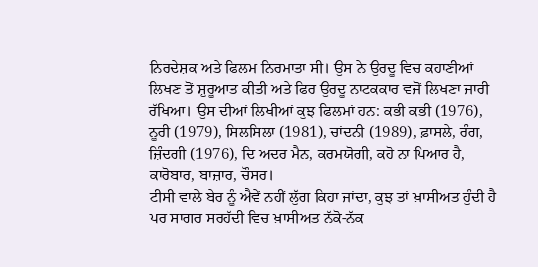ਨਿਰਦੇਸ਼ਕ ਅਤੇ ਫਿਲਮ ਨਿਰਮਾਤਾ ਸੀ। ਉਸ ਨੇ ਉਰਦੂ ਵਿਚ ਕਹਾਣੀਆਂ ਲਿਖਣ ਤੋਂ ਸ਼ੁਰੂਆਤ ਕੀਤੀ ਅਤੇ ਫਿਰ ਉਰਦੂ ਨਾਟਕਕਾਰ ਵਜੋਂ ਲਿਖਣਾ ਜਾਰੀ ਰੱਖਿਆ। ਉਸ ਦੀਆਂ ਲਿਖੀਆਂ ਕੁਝ ਫਿਲਮਾਂ ਹਨ: ਕਭੀ ਕਭੀ (1976), ਨੂਰੀ (1979), ਸਿਲਸਿਲਾ (1981), ਚਾਂਦਨੀ (1989), ਫ਼ਾਸਲੇ, ਰੰਗ, ਜ਼ਿੰਦਗੀ (1976), ਦਿ ਅਦਰ ਮੈਨ, ਕਰਮਯੋਗੀ, ਕਹੋ ਨਾ ਪਿਆਰ ਹੈ, ਕਾਰੋਬਾਰ, ਬਾਜ਼ਾਰ, ਚੌਸਰ।
ਟੀਸੀ ਵਾਲੇ ਬੇਰ ਨੂੰ ਐਵੇਂ ਨਹੀਂ ਲੁੱਗ ਕਿਹਾ ਜਾਂਦਾ, ਕੁਝ ਤਾਂ ਖ਼ਾਸੀਅਤ ਹੁੰਦੀ ਹੈ ਪਰ ਸਾਗਰ ਸਰਹੱਦੀ ਵਿਚ ਖ਼ਾਸੀਅਤ ਨੱਕੋ-ਨੱਕ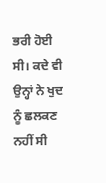ਭਰੀ ਹੋਈ ਸੀ। ਕਦੇ ਵੀ ਉਨ੍ਹਾਂ ਨੇ ਖੁਦ ਨੂੰ ਛਲਕਣ ਨਹੀਂ ਸੀ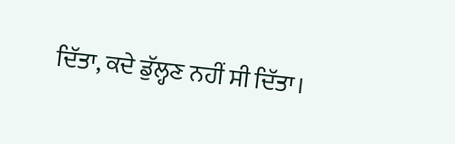ਦਿੱਤਾ, ਕਦੇ ਡੁੱਲ੍ਹਣ ਨਹੀਂ ਸੀ ਦਿੱਤਾ।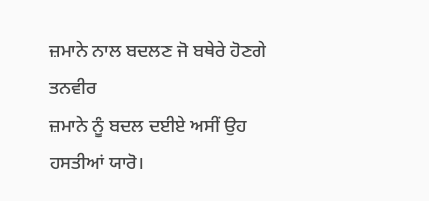ਜ਼ਮਾਨੇ ਨਾਲ ਬਦਲਣ ਜੋ ਬਥੇਰੇ ਹੋਣਗੇ ਤਨਵੀਰ
ਜ਼ਮਾਨੇ ਨੂੰ ਬਦਲ ਦਈਏ ਅਸੀਂ ਉਹ ਹਸਤੀਆਂ ਯਾਰੋ।